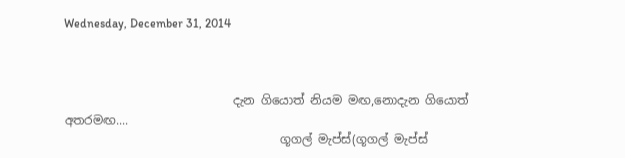Wednesday, December 31, 2014



                            දැන ගියොත් නියම මඟ,නොදැන ගියොත් අතරමඟ....
                                    ගූගල් මැප්ස්(ගූගල් මැප්ස්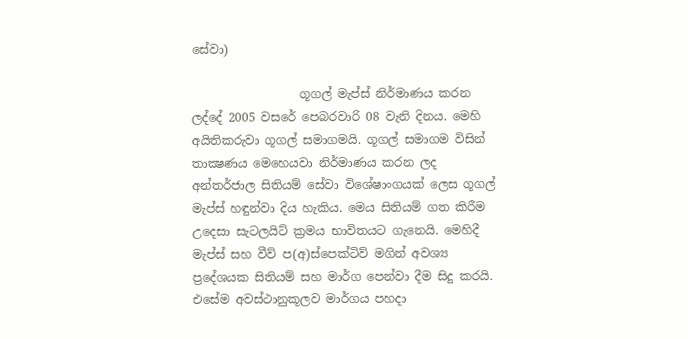සේවා)

                  ගූගල් මැප්ස් නිර්මාණය කරන ලද්දේ 2005 වසරේ පෙබරවාරි 08 වැනි දිනය. මෙහි අයිතිකරුවා ගූගල් සමාගමයි. ගූගල් සමාගම විසින් තාක්‍ෂණය මෙහෙයවා නිර්මාණය කරන ලද අන්තර්ජාල සිතියම් සේවා විශේෂාංගයක් ලෙස ගූගල් මැප්ස් හඳුන්වා දිය හැකිය. මෙය සිතියම් ගත කිරීම උදෙසා සැටලයිට් ක්‍රමය භාවිතයට ගැනෙයි. මෙහිදී මැප්ස් සහ වීව් ප(අ)ස්පෙක්ටිව් මගින් අවශ්‍ය ප්‍රදේශයක සිතියම් සහ මාර්ග පෙන්වා දීම සිදු කරයි. එසේම අවස්ථානුකූලව මාර්ගය පහදා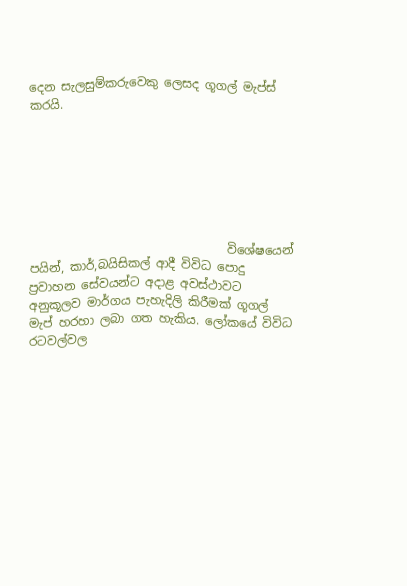දෙන සැලසුම්කරුවෙකු ලෙසද ගූගල් මැප්ස් කරයි.







                                 විශේෂයෙන් පයින්, කාර්,බයිසිකල් ආදී විවිධ පොදු ප්‍රවාහන සේවයන්ට අදාළ අවස්ථාවට අනුකූලව මාර්ගය පැහැදිලි කිරීමක් ගූගල් මැප් හරහා ලබා ගත හැකිය. ලෝකයේ විවිධ රටවල්වල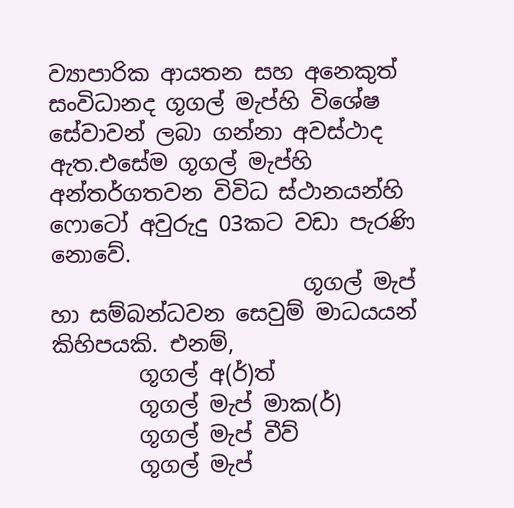ව්‍යාපාරික ආයතන සහ අනෙකුත් සංවිධානද ගූගල් මැප්හි විශේෂ සේවාවන් ලබා ගන්නා අවස්ථාද ඇත.එසේම ගූගල් මැප්හි අන්තර්ගතවන විවිධ ස්ථානයන්හි ෆොටෝ අවුරුදු 03කට වඩා පැරණි නොවේ.
                       ගූගල් මැප් හා සම්බන්ධවන සෙවුම් මාධයයන් කිහිපයකි. එනම්,
        ගූගල් අ(ර්)ත්
        ගූගල් මැප් මාක(ර්)
        ගූගල් මැප් වීව්
        ගූගල් මැප්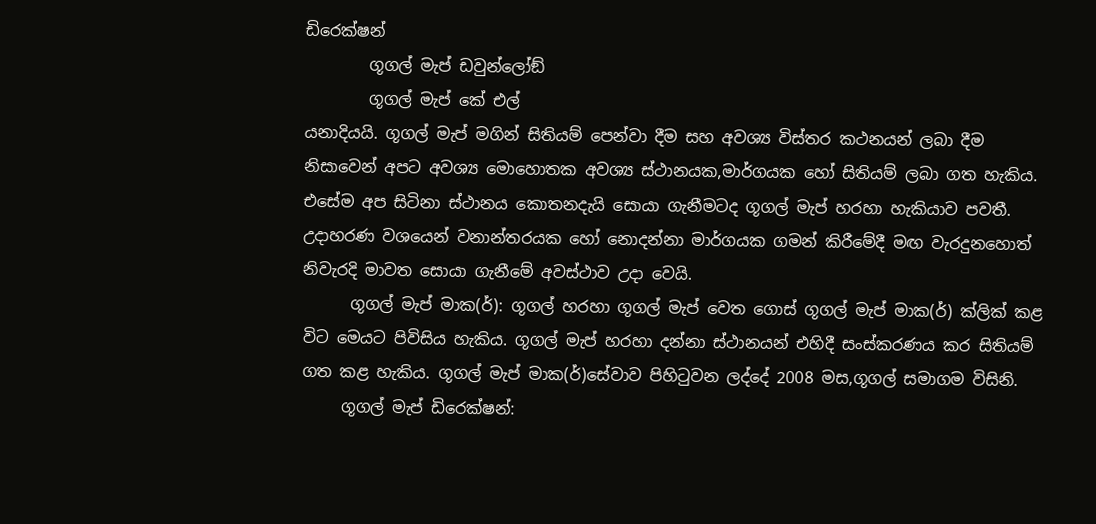ඩිරෙක්ෂන්
        ගූගල් මැප් ඩවුන්ලෝඞ්
        ගූගල් මැප් කේ එල්
යනාදියයි. ගූගල් මැප් මගින් සිතියම් පෙන්වා දීම සහ අවශ්‍ය විස්තර කථනයන් ලබා දීම නිසාවෙන් අපට අවශ්‍ය මොහොතක අවශ්‍ය ස්ථානයක,මාර්ගයක හෝ සිතියම් ලබා ගත හැකිය. එසේම අප සිටිනා ස්ථානය කොතනදැයි සොයා ගැනීමටද ගූගල් මැප් හරහා හැකියාව පවතී. උදාහරණ වශයෙන් වනාන්තරයක හෝ නොදන්නා මාර්ගයක ගමන් කිරීමේදී මඟ වැරදුනහොත් නිවැරදි මාවත සොයා ගැනීමේ අවස්ථාව උදා වෙයි.
      ගූගල් මැප් මාක(ර්): ගූගල් හරහා ගූගල් මැප් වෙත ගොස් ගූගල් මැප් මාක(ර්) ක්ලික් කළ විට මෙයට පිවිසිය හැකිය. ගූගල් මැප් හරහා දන්නා ස්ථානයන් එහිදී සංස්කරණය කර සිතියම් ගත කළ හැකිය. ගූගල් මැප් මාක(ර්)සේවාව පිහිටුවන ලද්දේ 2008 මස,ගූගල් සමාගම විසිනි.
     ගූගල් මැප් ඩිරෙක්ෂන්: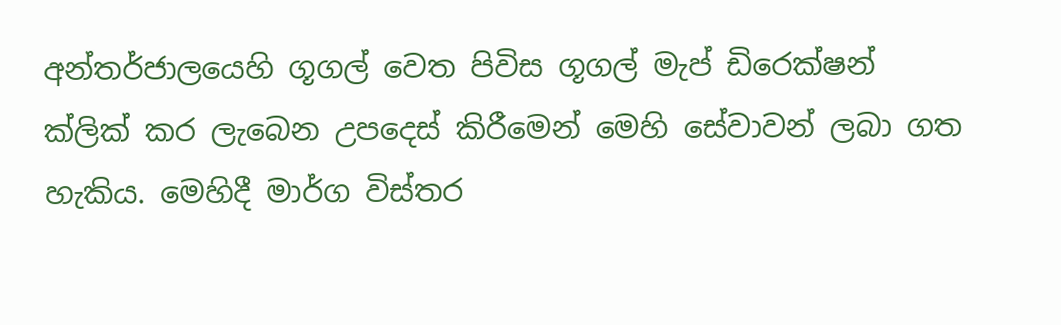අන්තර්ජාලයෙහි ගූගල් වෙත පිවිස ගූගල් මැප් ඩිරෙක්ෂන් ක්ලික් කර ලැබෙන උපදෙස් කිරීමෙන් මෙහි සේවාවන් ලබා ගත හැකිය. මෙහිදී මාර්ග විස්තර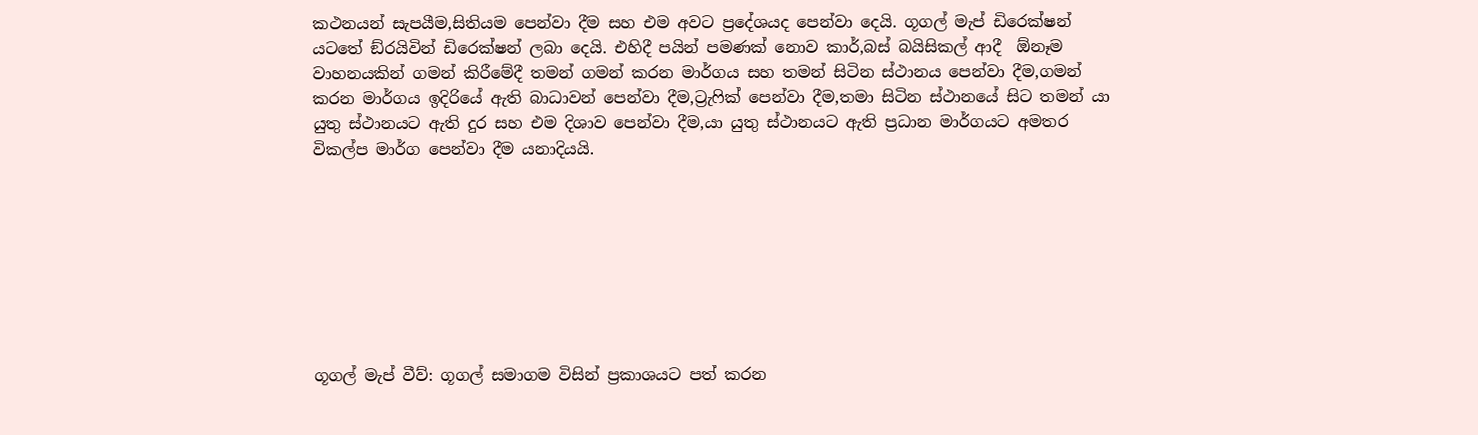කථනයන් සැපයීම,සිතියම පෙන්වා දීම සහ එම අවට ප්‍රදේශයද පෙන්වා දෙයි. ගූගල් මැප් ඩිරෙක්ෂන් යටතේ ඞ්රයිවින් ඩිරෙක්ෂන් ලබා දෙයි. එහිදී පයින් පමණක් නොව කාර්,බස් බයිසිකල් ආදී  ඕනෑම වාහනයකින් ගමන් කිරීමේදී තමන් ගමන් කරන මාර්ගය සහ තමන් සිටින ස්ථානය පෙන්වා දීම,ගමන් කරන මාර්ගය ඉදිරියේ ඇති බාධාවන් පෙන්වා දීම,ට්‍රැෆික් පෙන්වා දීම,තමා සිටින ස්ථානයේ සිට තමන් යා යුතු ස්ථානයට ඇති දුර සහ එම දිශාව පෙන්වා දීම,යා යුතු ස්ථානයට ඇති ප්‍රධාන මාර්ගයට අමතර විකල්ප මාර්ග පෙන්වා දීම යනාදියයි.








ගූගල් මැප් වීව්: ගූගල් සමාගම විසින් ප්‍රකාශයට පත් කරන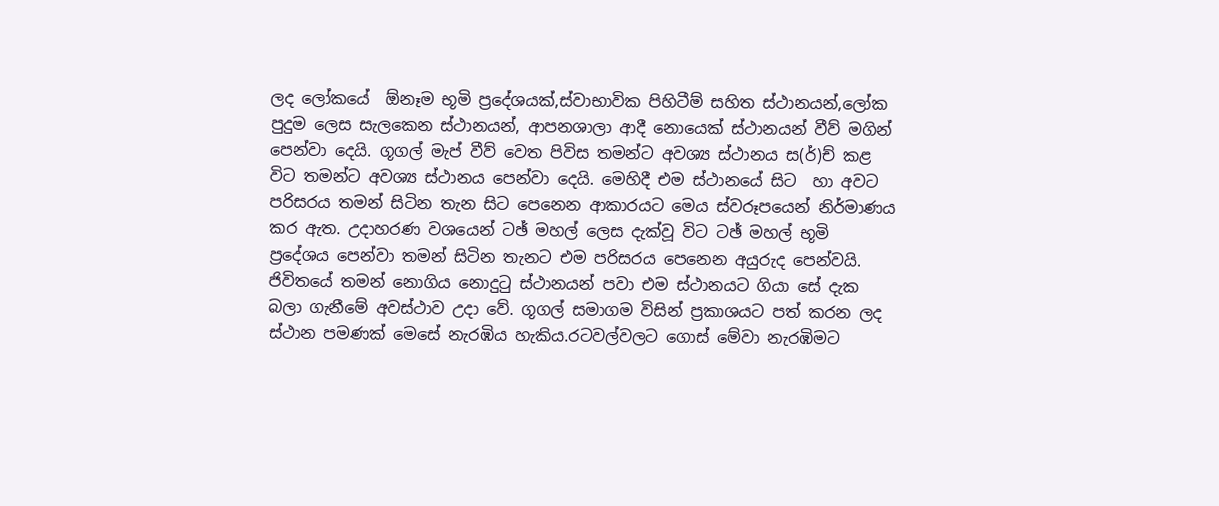ලද ලෝකයේ  ඕනෑම භූමි ප්‍රදේශයක්,ස්වාභාවික පිහිටීම් සහිත ස්ථානයන්,ලෝක පුදුම ලෙස සැලකෙන ස්ථානයන්, ආපනශාලා ආදී නොයෙක් ස්ථානයන් වීව් මගින් පෙන්වා දෙයි. ගූගල් මැප් වීව් වෙත පිවිස තමන්ට අවශ්‍ය ස්ථානය ස(ර්)ච් කළ විට තමන්ට අවශ්‍ය ස්ථානය පෙන්වා දෙයි. මෙහිදී එම ස්ථානයේ සිට  හා අවට පරිසරය තමන් සිටින තැන සිට පෙනෙන ආකාරයට මෙය ස්වරූපයෙන් නිර්මාණය කර ඇත. උදාහරණ වශයෙන් ටඡ් මහල් ලෙස දැක්වූ විට ටඡ් මහල් භූමි ප්‍රදේශය පෙන්වා තමන් සිටින තැනට එම පරිසරය පෙනෙන අයුරුද පෙන්වයි. ජිවිතයේ තමන් නොගිය නොදුටු ස්ථානයන් පවා එම ස්ථානයට ගියා සේ දැක බලා ගැනීමේ අවස්ථාව උදා වේ. ගූගල් සමාගම විසින් ප්‍රකාශයට පත් කරන ලද ස්ථාන පමණක් මෙසේ නැරඹිය හැකිය.රටවල්වලට ගොස් මේවා නැරඹිමට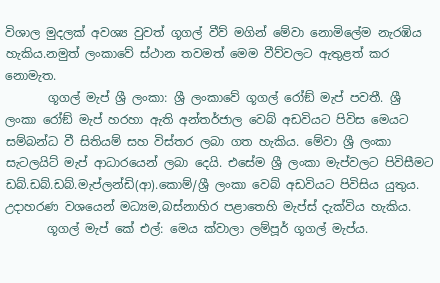විශාල මුදලක් අවශ්‍ය වුවත් ගූගල් වීව් මගින් මේවා නොමිලේම නැරඹිය හැකිය.නමුත් ලංකාවේ ස්ථාන තවමත් මෙම වීව්වලට ඇතුළත් කර නොමැත.
       ගූගල් මැප් ශ්‍රී ලංකා: ශ්‍රී ලංකාවේ ගූගල් රෝඞ් මැප් පවතී. ශ්‍රී ලංකා රෝඞ් මැප් හරහා ඇති අන්තර්ජාල වෙබ් අඩවියට පිවිස මෙයට සම්බන්ධ වී සිතියම් සහ විස්තර ලබා ගත හැකිය. මේවා ශ්‍රී ලංකා සැටලයිට් මැප් ආධාරයෙන් ලබා දෙයි. එසේම ශ්‍රී ලංකා මැප්වලට පිවිසීමට ඩබ්.ඩබ්.ඩබ්.මැප්ලන්ඩි(ආ).කොම්/ශ්‍රී ලංකා වෙබ් අඩවියට පිවිසිය යුතුය. උදාහරණ වශයෙන් මධ්‍යම,බස්නාහිර පළාතෙහි මැප්ස් දැක්විය හැකිය.
       ගූගල් මැප් කේ එල්: මෙය ක්වාලා ලම්පූර් ගූගල් මැප්ය.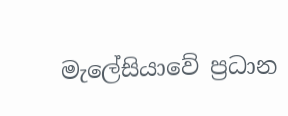මැලේසියාවේ ප්‍රධාන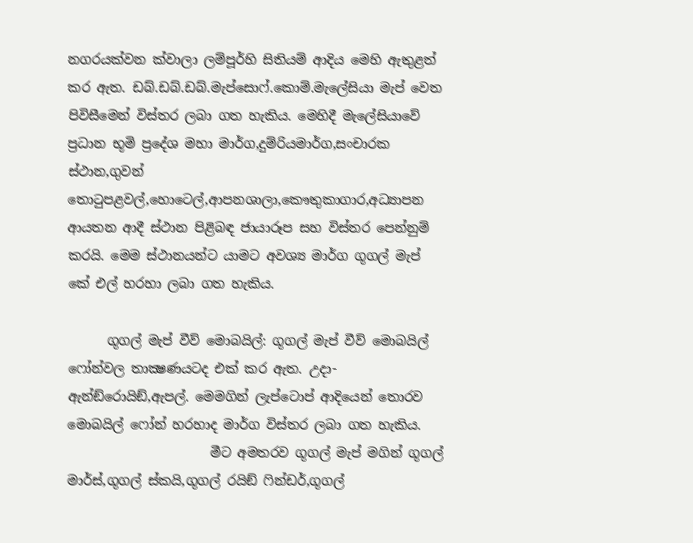නගරයක්වන ක්වාලා ලම්පූර්හි සිතියම් ආදිය මෙහි ඇතුළත් කර ඇත. ඩබ්.ඩබ්.ඩබ්.මැප්සොෆ්.කොම්.මැලේසියා මැප් වෙත පිවිසීමෙන් විස්තර ලබා ගත හැකිය. මෙහිදී මැලේසියාවේ ප්‍රධාන භූමි ප්‍රදේශ මහා මාර්ග,දුම්රියමාර්ග,සංචාරක ස්ථාන,ගුවන් තොටුපළවල්,හොටෙල්,ආපනශාලා,කෞතුකාගාර,අධ්‍යාපන ආයතන ආදී ස්ථාන පිළිබඳ ජායාරූප සහ විස්තර පෙන්නුම් කරයි. මෙම ස්ථානයන්ට යාමට අවශ්‍ය මාර්ග ගූගල් මැප් කේ එල් හරහා ලබා ගත හැකිය.

      ගූගල් මැප් වීව් මොබයිල්: ගූගල් මැප් වීව් මොබයිල් ෆෝන්වල තාක්‍ෂණයටද එක් කර ඇත. උදා-ඇන්ඞ්රොයිඞ්,ඇපල්. මෙමගින් ලැප්ටොප් ආදියෙන් තොරව මොබයිල් ෆෝන් හරහාද මාර්ග විස්තර ලබා ගත හැකිය.
                      මීට අමතරව ගූගල් මැප් මගින් ගූගල් මාර්ස්,ගූගල් ස්කයි,ගූගල් රයිඞ් ෆින්ඩර්,ගූගල්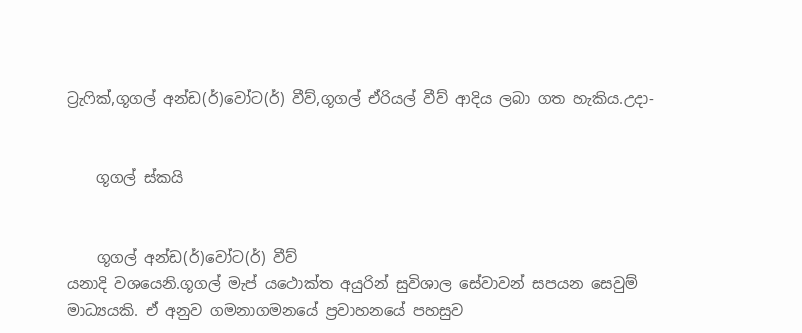ට්‍රැෆික්,ගූගල් අන්ඩ(ර්)වෝට(ර්) වීව්,ගූගල් ඒරියල් වීව් ආදිය ලබා ගත හැකිය.උදා-


    ගූගල් ස්කයි


    ගූගල් අන්ඩ(ර්)වෝට(ර්) වීව්
යනාදි වශයෙනි.ගූගල් මැප් යථොක්ත අයුරින් සුවිශාල සේවාවන් සපයන සෙවුම් මාධ්‍යයකි. ඒ අනුව ගමනාගමනයේ ප්‍රවාහනයේ පහසුව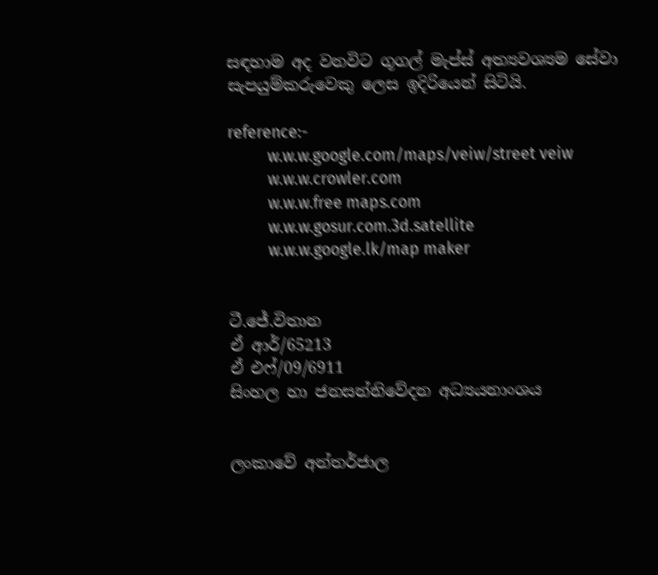සඳහාම අද වනවිට ගූගල් මැප්ස් අත්‍යවශ්‍යම සේවා සැපයුම්කරුවෙකු ලෙස ඉදිරියෙන් සිටියි.

reference:-
          w.w.w.google.com/maps/veiw/street veiw
          w.w.w.crowler.com
          w.w.w.free maps.com
          w.w.w.gosur.com.3d.satellite
          w.w.w.google.lk/map maker


ටී.ජේ.විතාන
ඒ ආර්/65213
ඒ එෆ්/09/6911
සිංහල හා ජනසන්නිවේදන අධ්‍යයනාංශය


ලංකාවේ අන්තර්ජාල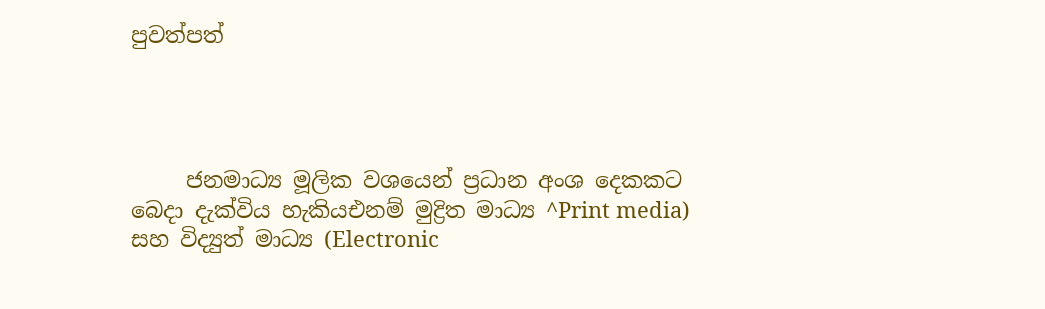පුවත්පත්




     ජනමාධ්‍ය මූලික වශයෙන් ප්‍රධාන අංශ දෙකකට බෙදා දැක්විය හැකියඑනම් මුද්‍රිත මාධ්‍ය ^Print media) සහ විද්‍යුත් මාධ්‍ය (Electronic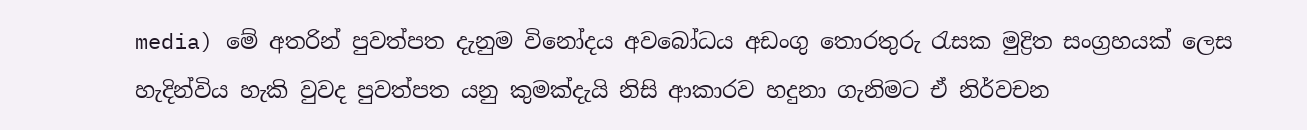media) මේ අතරින් පුවත්පත දැනුම විනෝදය අවබෝධය අඩංගු තොරතුරු රැසක මුද්‍රිත සංග්‍රහයක් ලෙස හැදින්විය හැකි වුවද පුවත්පත යනු කුමක්දැයි නිසි ආකාරව හදුනා ගැනිමට ඒ නිර්වචන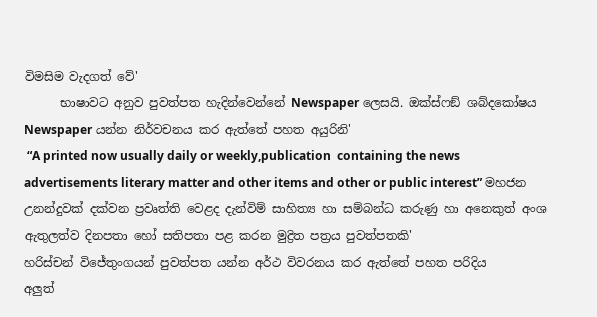විමසිම වැදගත් වේ'
      භාෂාවට අනුව පුවත්පත හැදින්වෙන්නේ Newspaper ලෙසයි. ඔක්ස්ෆඞ් ශබ්දකෝෂය Newspaper යන්න නිර්වචනය කර ඇත්තේ පහත අයුරිනි'
 “A printed now usually daily or weekly,publication  containing the news advertisements literary matter and other items and other or public interest” මහජන උනන්දුවක් දක්වන ප්‍රවෘත්ති වෙළද දැන්විම් සාහිත්‍ය හා සම්බන්ධ කරුණු හා අනෙකුත් අංශ ඇතුලත්ව දිනපතා හෝ සතිපතා පළ කරන මුද්‍රිත පත්‍රය පුවත්පතකි'
හරිස්චන් විජේතුංගයන් පුවත්පත යන්න අර්ථ විවරනය කර ඇත්තේ පහත පරිදිය
අලුත්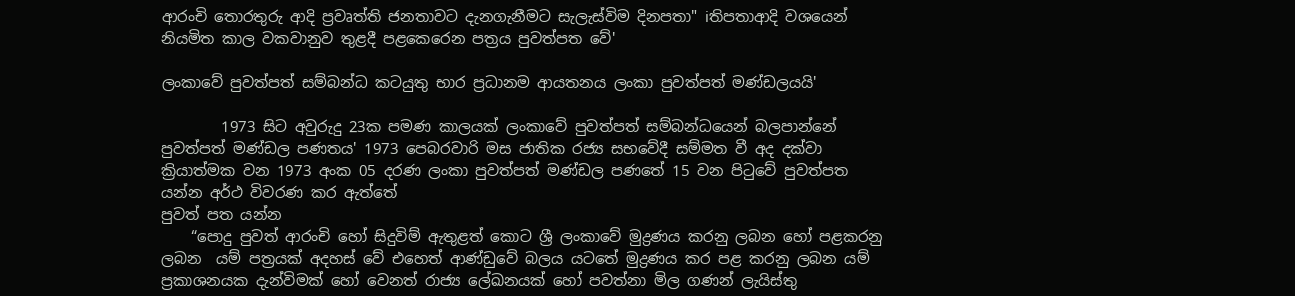ආරංචි තොරතුරු ආදි ප්‍රවෘත්ති ජනතාවට දැනගැනීමට සැලැස්විම දිනපතා" iතිපතාආදි වශයෙන් නියමිත කාල වකවානුව තුළදී පළකෙරෙන පත්‍රය පුවත්පත වේ'

ලංකාවේ පුවත්පත් සම්බන්ධ කටයුතු භාර ප්‍රධානම ආයතනය ලංකා පුවත්පත් මණ්ඩලයයි'

        1973 සිට අවුරුදු 23ක පමණ කාලයක් ලංකාවේ පුවත්පත් සම්බන්ධයෙන් බලපාන්නේ පුවත්පත් මණ්ඩල පණතය' 1973 පෙබරවාරි මස ජාතික රජ්‍ය සභවේදී සම්මත වී අද දක්වා ක්‍රියාත්මක වන 1973 අංක 05 දරණ ලංකා පුවත්පත් මණ්ඩල පණතේ 15 වන පිටුවේ පුවත්පත යන්න අර්ථ විවරණ කර ඇත්තේ
පුවත් පත යන්න
    “පොදු පුවත් ආරංචි හෝ සිදුවිම් ඇතුළත් කොට ශ්‍රී ලංකාවේ මුද්‍රණය කරනු ලබන හෝ පළකරනු ලබන  යම් පත්‍රයක් අදහස් වේ එහෙත් ආණ්ඩුවේ බලය යටතේ මුද්‍රණය කර පළ කරනු ලබන යම් ප්‍රකාශනයක දැන්විමක් හෝ වෙනත් රාජ්‍ය ලේඛනයක් හෝ පවත්නා මිල ගණන් ලැයිස්තු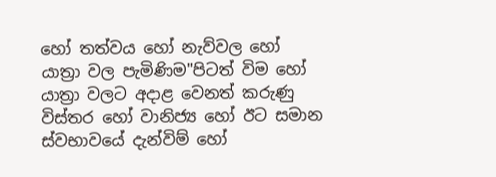හෝ තත්වය හෝ නැව්වල හෝ යාත්‍රා වල පැමිණිම"පිටත් විම හෝ යාත්‍රා වලට අදාළ වෙනත් කරුණු විස්තර හෝ වානිජ්‍ය හෝ ඊට සමාන ස්වභාවයේ දැන්විම් හෝ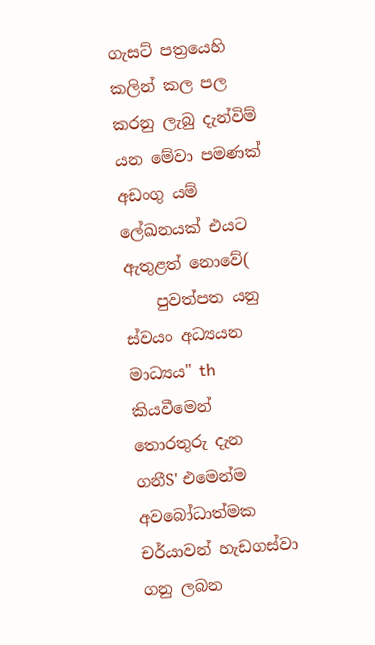ගැසට් පත්‍රයෙහි කලින් කල පල කරනු ලැබු දැන්විම් යන මේවා පමණක් අඩංගු යම් ලේඛනයක් එයට ඇතුළත් නොවේ(
    පුවත්පත යනු ස්වයං අධ්‍යයන මාධ්‍යය" th කියවීමෙන් තොරතුරු දැන ගනීS' එමෙන්ම අවබෝධාත්මක චර්යාවන් හැඩගස්වා ගනු ලබන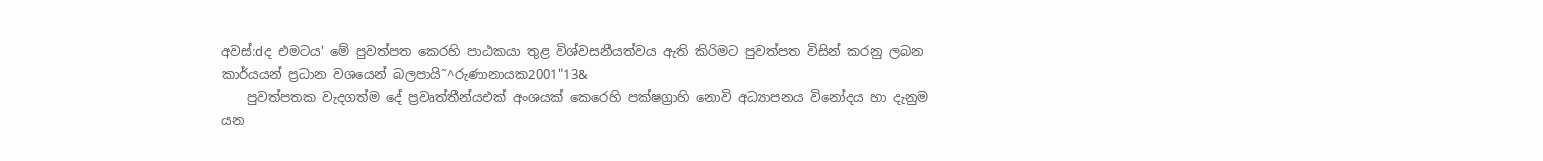අවස්:dද එමටය' මේ පුවත්පත කෙරහි පාඨකයා තුළ විශ්වසනීයත්වය ඇති කිරිමට පුවත්පත විසින් කරනු ලබන කාර්යයන් ප්‍රධාන වශයෙන් බලපායි˜^රුණානායක2001"13&
    පුවත්පතක වැදගත්ම දේ ප්‍රවෘත්තීන්යඑක් අංශයක් කෙරෙහි පක්ෂග්‍රාහි නොවි අධ්‍යාපනය විනෝදය හා දැනුම යන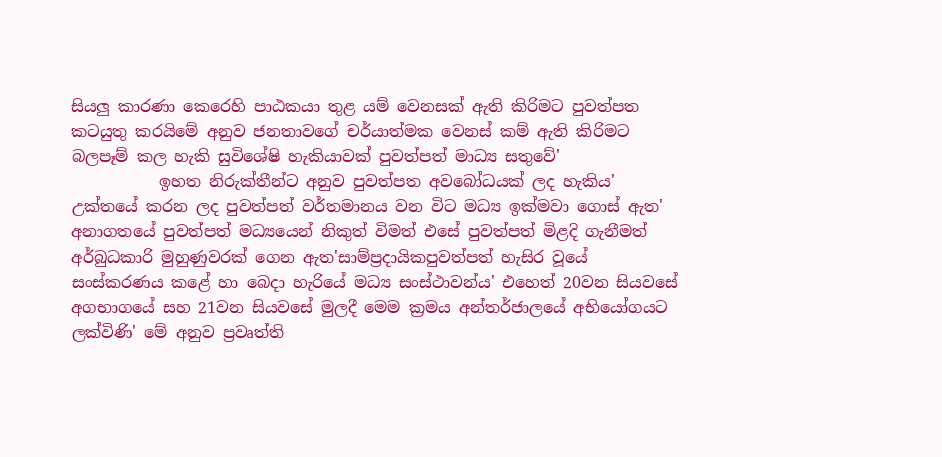සියලු කාරණා කෙරෙහි පාඨකයා තුළ යම් වෙනසක් ඇති කිරිමට පුවත්පත කටයුතු කරයිමේ අනුව ජනතාවගේ චර්යාත්මක වෙනස් කම් ඇති කිරිමට බලපෑම් කල හැකි සුවිශේෂි හැකියාවක් පුවත්පත් මාධ්‍ය සතුවේ'
           ඉහත නිරුක්තීන්ට අනුව පුවත්පත අවබෝධයක් ලද හැකිය' උක්තයේ කරන ලද පුවත්පත් වර්තමානය වන විට මධ්‍ය ඉක්මවා ගොස් ඇත' අනාගතයේ පුවත්පත් මධ්‍යයෙන් නිකුත් විමත් එසේ පුවත්පත් මිළදි ගැනීමත් අර්බුධකාරි මුහුණුවරක් ගෙන ඇත'සාම්ප්‍රදායිකපුවත්පත් හැසිර වූයේ සංස්කරණය කළේ හා බෙදා හැරියේ මධ්‍ය සංස්ථාවන්ය' එහෙත් 20වන සියවසේ අගභාගයේ සහ 21වන සියවසේ මුලදී මෙම ක්‍රමය අන්තර්ජාලයේ අභියෝගයට ලක්විණි' මේ අනුව ප්‍රවෘත්ති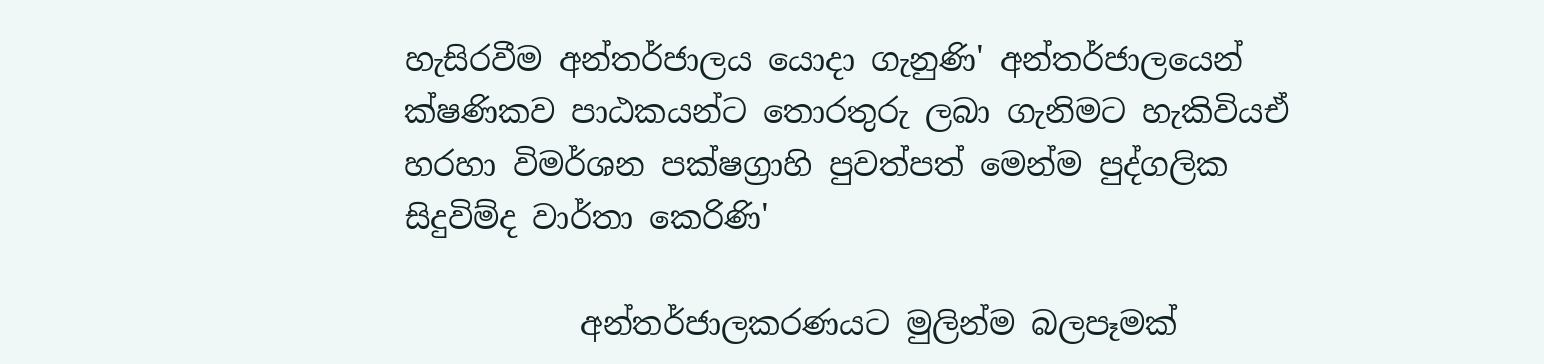හැසිරවීම අන්තර්ජාලය යොදා ගැනුණි' අන්තර්ජාලයෙන් ක්ෂණිකව පාඨකයන්ට තොරතුරු ලබා ගැනිමට හැකිවියඒ හරහා විමර්ශන පක්ෂග්‍රාහි පුවත්පත් මෙන්ම පුද්ගලික සිදුවිම්ද වාර්තා කෙරිණි'

           අන්තර්ජාලකරණයට මුලින්ම බලපෑමක්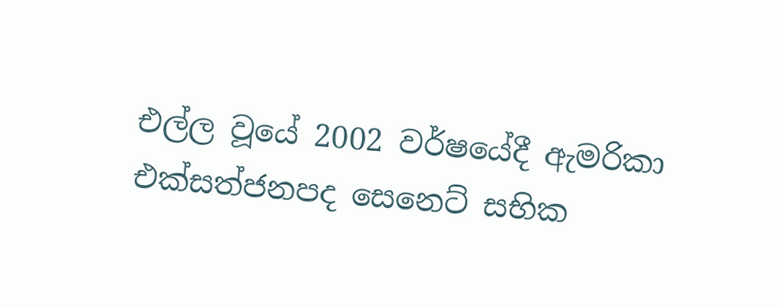එල්ල වූයේ 2002 වර්ෂයේදී ඇමරිකා එක්සත්ජනපද සෙනෙට් සභික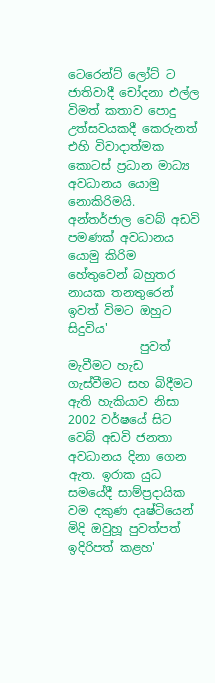ටෙරෙන්ට් ලෝට් ට ජාතිවාදී චෝදනා එල්ල විමත් කතාව පොදු උත්සවයකදී කෙරුනත් එහි විවාදාත්මක කොටස් ප්‍රධාන මාධ්‍ය අවධානය යොමු නොකිරිමයි. අන්තර්ජාල වෙබ් අඩවි පමණක් අවධානය යොමු කිරිම හේතුවෙන් බහුතර නායක තනතුරෙන් ඉවත් විමට ඔහුට සිදුවිය'
            පුවත් මැවීමට හැඩ ගැස්වීමට සහ බිදීමට ඇති හැකියාව නිසා 2002 වර්ෂයේ සිට වෙබ් අඩවි ජනතා අවධානය දිනා ගෙන ඇත. ඉරාක යුධ සමයේදී සාම්ප්‍රදායික වම දකුණ දෘෂ්ටියෙන් මිදි ඔවුහූ පුවත්පත් ඉදිරිපත් කළහ'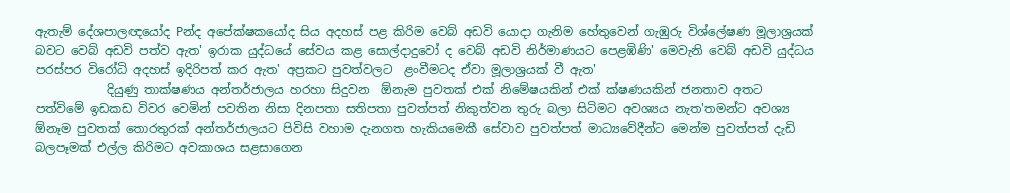ඇතැම් දේශපාලඥයෝද Pන්ද අපේක්ෂකයෝද සිය අදහස් පළ කිරිම වෙබ් අඩවි යොදා ගැනිම හේතුවෙන් ගැඹුරු විශ්ලේෂණ මූලාශ්‍රයක් බවට වෙබ් අඩවි පත්ව ඇත' ඉරාක යුද්ධයේ සේවය කළ සොල්දාදුවෝ ද වෙබ් අඩවි නිර්මාණයට පෙළඹිණි' මෙවැනි වෙබ් අඩවි යුද්ධය පරස්පර විරෝධි අදහස් ඉදිරිපත් කර ඇත' අප්‍රකට පුවත්වලට  ළංවීමටද ඒවා මූලාශ්‍රයක් වී ඇත'
            දියුණු තාක්ෂණය අන්තර්ජාලය හරහා සිදුවන  ඕනැම පුවතක් එක් නිමේෂයකින් එක් ක්ෂණයකින් ජනතාව අතට පත්විමේ ඉඩකඩ විවර වෙමින් පවතින නිසා දිනපතා සතිපතා පුවත්පත් නිකුත්වන තුරු බලා සිටිමට අවශ්‍යය නැත'තමන්ට අවශ්‍ය  ඕනෑම පුවතක් තොරතුරක් අන්තර්ජාලයට පිවිසි වහාම දැනගත හැකියමෙකී සේවාව පුවත්පත් මාධ්‍යවේදීන්ට මෙන්ම පුවත්පත් දැඩි බලපෑමක් එල්ල කිරිමට අවකාශය සළසාගෙන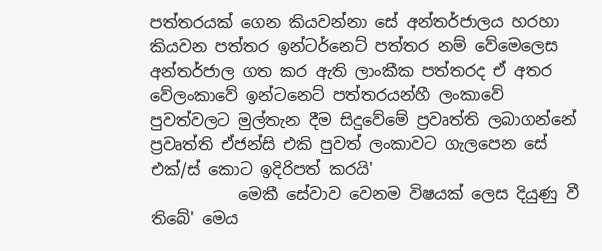පත්තරයක් ගෙන කියවන්නා සේ අන්තර්ජාලය හරහා කියවන පත්තර ඉන්ටර්නෙට් පත්තර නම් වේමෙලෙස අන්තර්ජාල ගත කර ඇති ලාංකීක පත්තරද ඒ අතර වේලංකාවේ ඉන්ටනෙට් පත්තරයන්හී ලංකාවේ පුවත්වලට මුල්තැන දීම සිදුවේමේ ප්‍රවෘත්ති ලබාගන්නේ ප්‍රවෘත්ති ඒජන්සි එකි පුවත් ලංකාවට ගැලපෙන සේ එක්/ස් කොට ඉදිරිපත් කරයි'
           මෙකී සේවාව වෙනම විෂයක් ලෙස දියුණු වී තිබේ' මෙය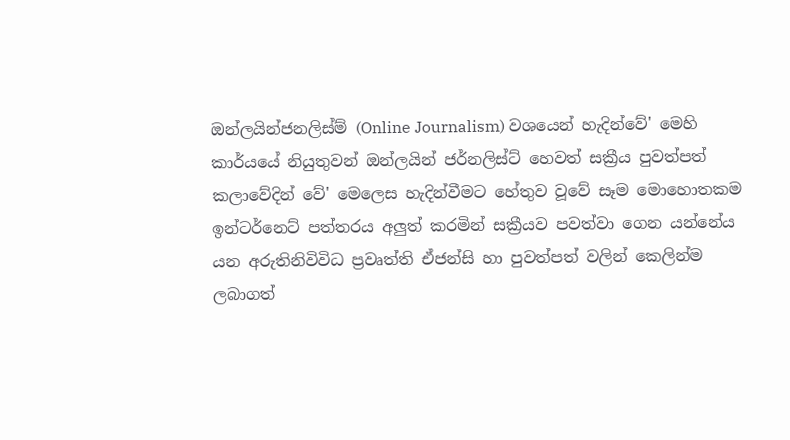ඔන්ලයින්ජනලිස්ම් (Online Journalism) වශයෙන් හැදින්වේ' මෙහි කාර්යයේ නියුතුවන් ඔන්ලයින් ජර්නලිස්ට් හෙවත් සක්‍රීය පුවත්පත් කලාවේදින් වේ' මෙලෙස හැදින්වීමට හේතුව වූවේ සෑම මොහොතකම ඉන්ටර්නෙට් පත්තරය අලුත් කරමින් සක්‍රීයව පවත්වා ගෙන යන්නේය යන අරුතිනිවිවිධ ප්‍රවෘත්ති ඒජන්සි හා පුවත්පත් වලින් කෙලින්ම ලබාගත්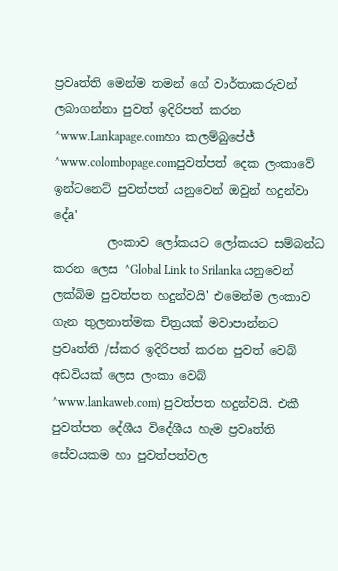ප්‍රවෘත්ති මෙන්ම තමන් ගේ වාර්තාකරුවන් ලබාගන්නා පුවත් ඉදිරිපත් කරන ^www.Lankapage.comහා කලම්බුපේජ් ^www.colombopage.comපුවත්පත් දෙක ලංකාවේ ඉන්ටනෙට් පුවත්පත් යනුවෙන් ඔවුන් හදුන්වා දේa'
         ලංකාව ලෝකයට ලෝකයට සම්බන්ධ කරන ලෙස ^Global Link to Srilanka යනුවෙන් ලක්බිම පුවත්පත හදුන්වයි' එමෙන්ම ලංකාව ගැන තුලනාත්මක චිත්‍රයක් මවාපාන්නට ප්‍රවෘත්ති /ස්කර ඉදිරිපත් කරන පුවත් වෙබ් අඩවියක් ලෙස ලංකා වෙබ්  ^www.lankaweb.com) පුවත්පත හදුන්වයි. එකී පුවත්පත දේශීය විදේශීය හැම ප්‍රවෘත්ති සේවයකම හා පුවත්පත්වල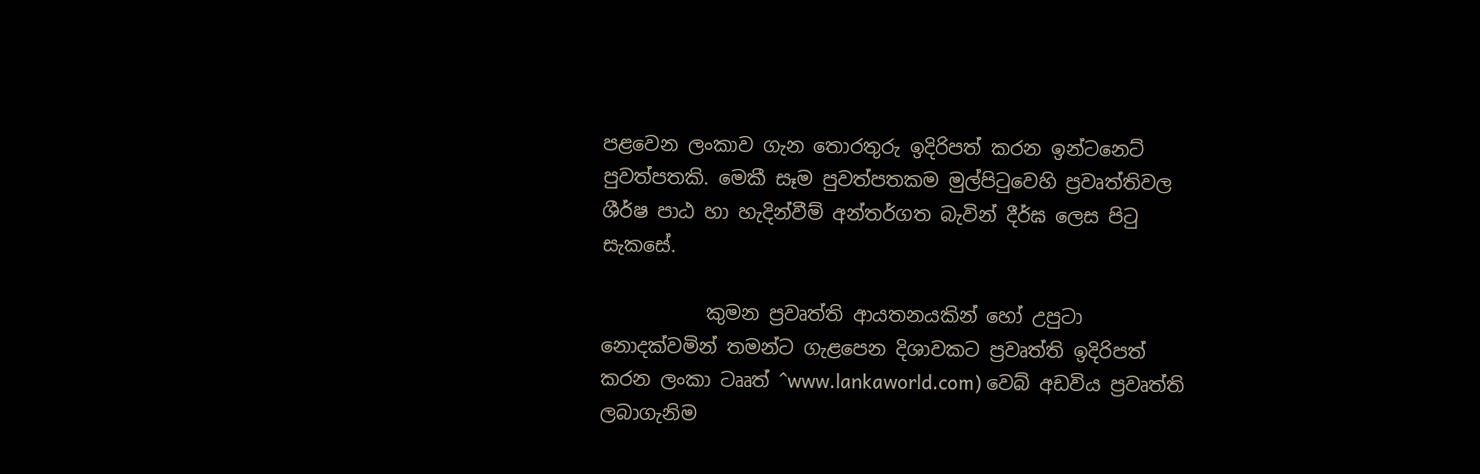පළවෙන ලංකාව ගැන තොරතුරු ඉදිරිපත් කරන ඉන්ටනෙට් පුවත්පතකි. මෙකී සෑම පුවත්පතකම මුල්පිටුවෙහි ප්‍රවෘත්තිවල ශීර්ෂ පාඨ හා හැදින්වීම් අන්තර්ගත බැවින් දීර්ඝ ලෙස පිටු සැකසේ.

           කුමන ප්‍රවෘත්ති ආයතනයකින් හෝ උපුටා නොදක්වමින් තමන්ට ගැළපෙන දිශාවකට ප්‍රවෘත්ති ඉදිරිපත් කරන ලංකා ටෲත් ^www.lankaworld.com) වෙබ් අඩවිය ප්‍රවෘත්ති ලබාගැනිම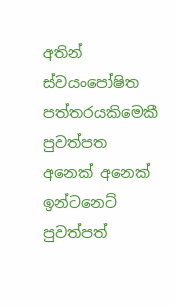අතින් ස්වයංපෝෂිත පත්තරයකිමෙකී පුවත්පත අනෙක් අනෙක් ඉන්ටනෙට් පුවත්පත්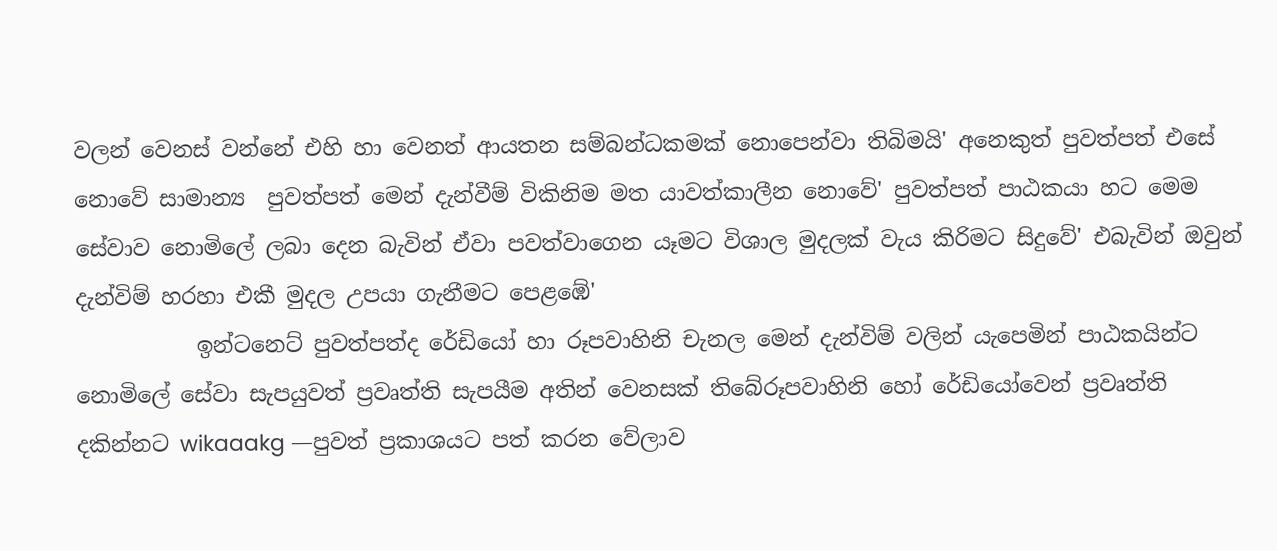වලන් වෙනස් වන්නේ එහි හා වෙනත් ආයතන සම්බන්ධකමක් නොපෙන්වා තිබිමයි' අනෙකුත් පුවත්පත් එසේ නොවේ සාමාන්‍ය  පුවත්පත් මෙන් දැන්වීම් විකිනිම මත යාවත්කාලීන නොවේ' පුවත්පත් පාඨකයා හට මෙම සේවාව නොමිලේ ලබා දෙන බැවින් ඒවා පවත්වාගෙන යෑමට විශාල මුදලක් වැය කිරිමට සිදුවේ' එබැවින් ඔවුන් දැන්විම් හරහා එකී මුදල උපයා ගැනීමට පෙළඹේ'
           ඉන්ටනෙට් පුවත්පත්ද රේඩියෝ හා රූපවාහිනි චැනල මෙන් දැන්විම් වලින් යැපෙමින් පාඨකයින්ට නොමිලේ සේවා සැපයුවත් ප්‍රවෘත්ති සැපයීම අතින් වෙනසක් තිබේරූපවාහිනි හෝ රේඩියෝවෙන් ප්‍රවෘත්ති දකින්නට wikaaakg —පුවත් ප්‍රකාශයට පත් කරන වේලාව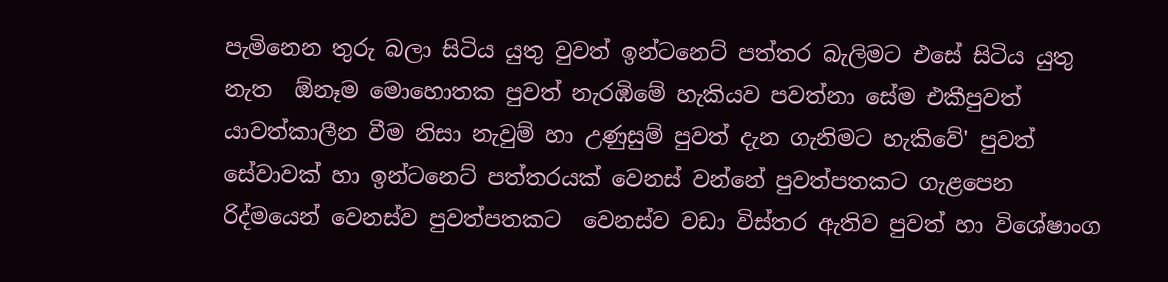පැමිනෙන තුරු බලා සිටිය යුතු වුවත් ඉන්ටනෙට් පත්තර බැලිමට එසේ සිටිය යුතු නැත  ඕනෑම මොහොතක පුවත් නැරඹිමේ හැකියව පවත්නා සේම එකීපුවත් යාවත්කාලීන වීම නිසා නැවුම් හා උණුසුම් පුවත් දැන ගැනිමට හැකිවේ' පුවත් සේවාවක් හා ඉන්ටනෙට් පත්තරයක් වෙනස් වන්නේ පුවත්පතකට ගැළපෙන රිද්මයෙන් වෙනස්ව පුවත්පතකට  වෙනස්ව වඩා විස්තර ඇතිව පුවත් හා විශේෂාංග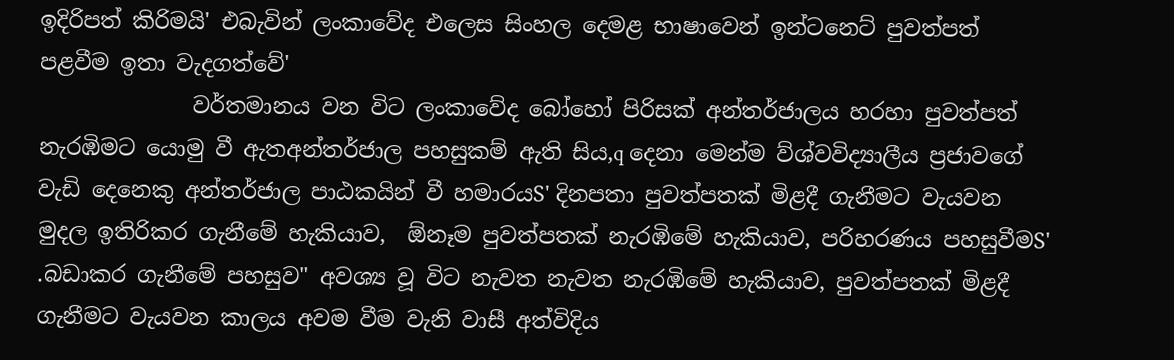ඉදිරිපත් කිරිමයි' එබැවින් ලංකාවේද එලෙස සිංහල දෙමළ භාෂාවෙන් ඉන්ටනෙට් පුවත්පත් පළවීම ඉතා වැදගත්වේ'
              වර්තමානය වන විට ලංකාවේද බෝහෝ පිරිසක් අන්තර්ජාලය හරහා පුවත්පත් නැරඹිමට යොමු වී ඇතඅන්තර්ජාල පහසුකම් ඇති සිය,q දෙනා මෙන්ම ව්ශ්වවිද්‍යාලීය ප්‍රජාවගේ වැඩි දෙනෙකු අන්තර්ජාල පාඨකයින් වී හමාරයS' දිනපතා පුවත්පතක් මිළදී ගැනීමට වැයවන මුදල ඉතිරිකර ගැනීමේ හැකියාව,  ඕනෑම පුවත්පතක් නැරඹිමේ හැකියාව, පරිහරණය පහසුවීමS' .බඩාකර ගැනීමේ පහසුව" අවශ්‍ය වූ විට නැවත නැවත නැරඹිමේ හැකියාව, පුවත්පතක් මිළදී ගැනීමට වැයවන කාලය අවම වීම වැනි වාසී අත්විදිය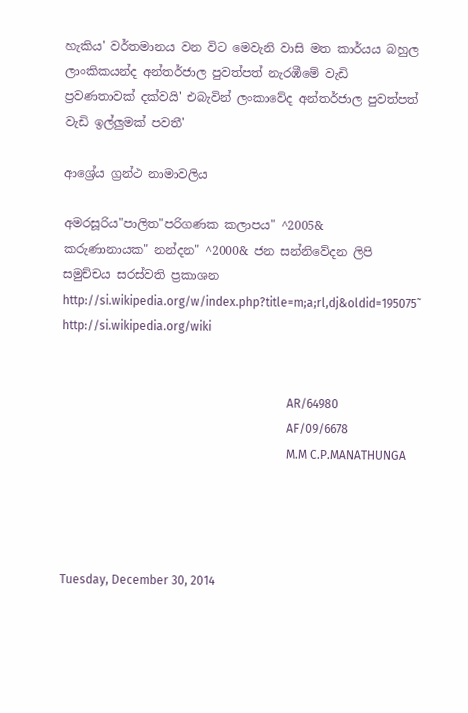හැකිය' වර්තමානය වන විට මෙවැනි වාසි මත කාර්යය බහුල ලාංකිකයන්ද අන්තර්ජාල පුවත්පත් නැරඹීමේ වැඩි ප්‍රවණතාවක් දක්වයි' එබැවින් ලංකාවේද අන්තර්ජාල පුවත්පත් වැඩි ඉල්ලුමක් පවතී'

ආශ්‍රේය ග්‍රන්ථ නාමාවලිය

අමරසූරිය"පාලිත"පරිගණක කලාපය" ^2005&
කරුණානායක" නන්දන" ^2000& ජන සන්නිවේදන ලිපි සමුච්චය සරස්වති ප්‍රකාශන
http://si.wikipedia.org/w/index.php?title=m;a;rl,dj&oldid=195075˜
http://si.wikipedia.org/wiki


                                                                           AR/64980
                                                                           AF/09/6678
                                                                           M.M C.P.MANATHUNGA




Tuesday, December 30, 2014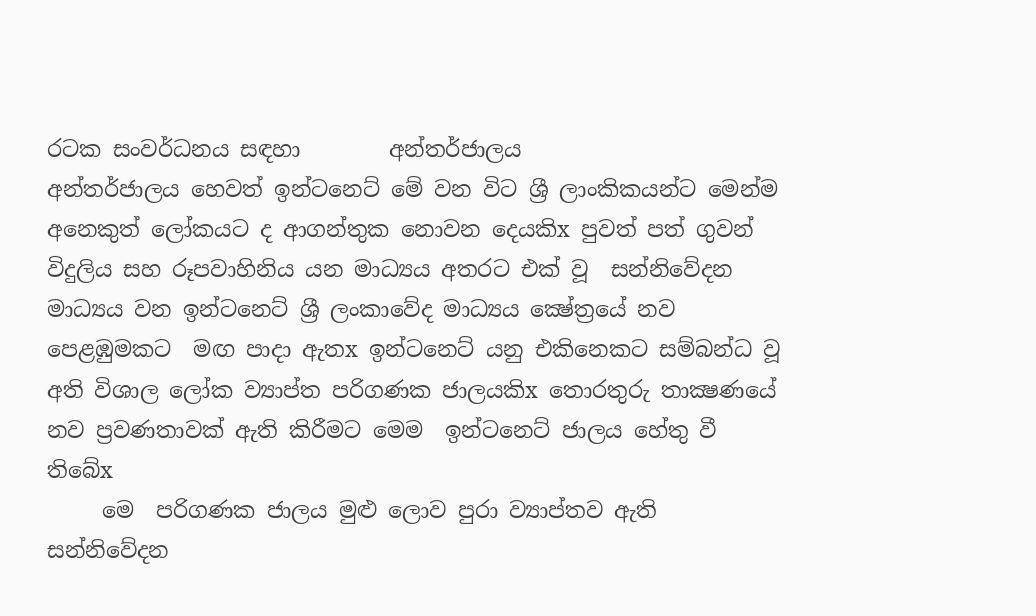රටක සංවර්ධනය සඳහා        අන්තර්ජාලය
අන්තර්ජාලය හෙවත් ඉන්ටනෙට් මේ වන විට ශ්‍රී ලාංකිකයන්ට මෙන්ම අනෙකුත් ලෝකයට ද ආගන්තුක නොවන දෙයකිx පුවත් පත් ගුවන් විදුලිය සහ රූපවාහිනිය යන මාධ්‍යය අතරට එක් වූ  සන්නිවේදන මාධ්‍යය වන ඉන්ටනෙට් ශ්‍රී ලංකාවේද මාධ්‍යය ක්‍ෂේත්‍රයේ නව පෙළඹුමකට  මඟ පාදා ඇතx ඉන්ටනෙට් යනු එකිනෙකට සම්බන්ධ වූ අති විශාල ලෝක ව්‍යාප්ත පරිගණක ජාලයකිx තොරතුරු තාක්‍ෂණයේ නව ප්‍රවණතාවක් ඇති කිරීමට මෙම  ඉන්ටනෙට් ජාලය හේතු වී තිබේx
     මෙ  පරිගණක ජාලය මුළු ලොව පුරා ව්‍යාප්තව ඇති සන්නිවේදන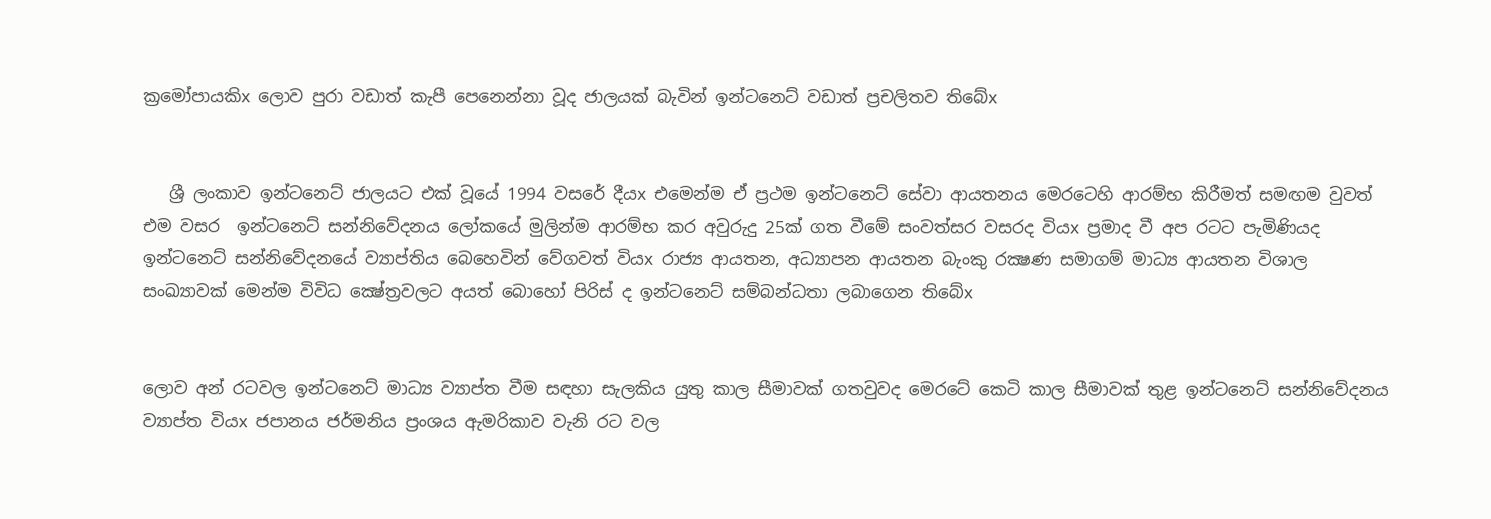ක්‍රමෝපායකිx ලොව පුරා වඩාත් කැපී පෙනෙන්නා වූද ජාලයක් බැවින් ඉන්ටනෙට් වඩාත් ප්‍රචලිතව තිබේx


   ශ්‍රී ලංකාව ඉන්ටනෙට් ජාලයට එක් වූයේ 1994 වසරේ දීයx එමෙන්ම ඒ ප්‍රථම ඉන්ටනෙට් සේවා ආයතනය මෙරටෙහි ආරම්භ කිරීමත් සමඟම වුවත් එම වසර  ඉන්ටනෙට් සන්නිවේදනය ලෝකයේ මුලින්ම ආරම්භ කර අවුරුදු 25ක් ගත වීමේ සංවත්සර වසරද වියx ප්‍රමාද වී අප රටට පැමිණියද ඉන්ටනෙට් සන්නිවේදනයේ ව්‍යාප්තිය බෙහෙවින් වේගවත් වියx රාජ්‍ය ආයතන, අධ්‍යාපන ආයතන බැංකු රක්‍ෂණ සමාගම් මාධ්‍ය ආයතන විශාල සංඛ්‍යාවක් මෙන්ම විවිධ ක්‍ෂේත්‍රවලට අයත් බොහෝ පිරිස් ද ඉන්ටනෙට් සම්බන්ධතා ලබාගෙන තිබේx


ලොව අන් රටවල ඉන්ටනෙට් මාධ්‍ය ව්‍යාප්ත වීම සඳහා සැලකිය යුතු කාල සීමාවක් ගතවුවද මෙරටේ කෙටි කාල සීමාවක් තුළ ඉන්ටනෙට් සන්නිවේදනය ව්‍යාප්ත වියx ජපානය ජර්මනිය ප්‍රංශය ඇමරිකාව වැනි රට වල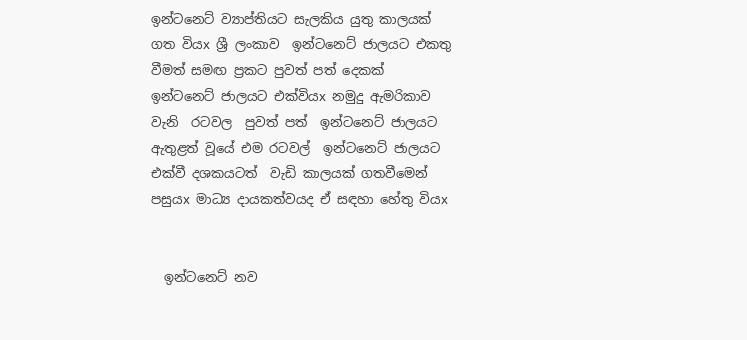ඉන්ටනෙට් ව්‍යාප්තියට සැලකිය යුතු කාලයක් ගත වියx ශ්‍රී ලංකාව  ඉන්ටනෙට් ජාලයට එකතු වීමත් සමඟ ප්‍රකට පුවත් පත් දෙකක්   ඉන්ටනෙට් ජාලයට එක්වියx නමුදු ඇමරිකාව වැනි  රටවල  පුවත් පත්  ඉන්ටනෙට් ජාලයට ඇතුළත් වූයේ එම රටවල්  ඉන්ටනෙට් ජාලයට එක්වී දශකයටත්  වැඩි කාලයක් ගතවීමෙන් පසුයx මාධ්‍ය දායකත්වයද ඒ සඳහා හේතු වියx


  ඉන්ටනෙට් නව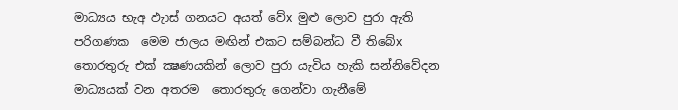මාධ්‍යය භැඅ ඵැාස් ගනයට අයත් වේx මුළු ලොව පුරා ඇති පරිගණක  මෙම ජාලය මඟින් එකට සම්බන්ධ වී තිබේx තොරතුරු එක් ක්‍ෂණයකින් ලොව පුරා යැවිය හැකි සන්නිවේදන මාධ්‍යයක් වන අතරම  තොරතුරු ගෙන්වා ගැනීමේ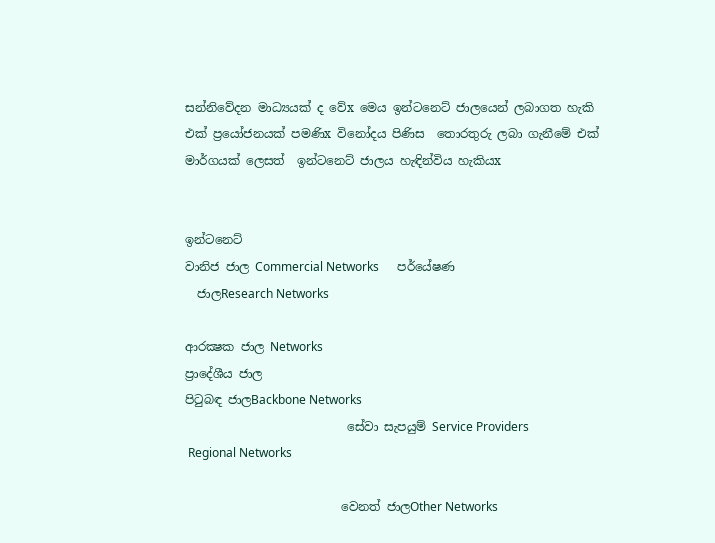සන්නිවේදන මාධ්‍යයක් ද වේx මෙය ඉන්ටනෙට් ජාලයෙන් ලබාගත හැකි එක් ප්‍රයෝජනයක් පමණිx විනෝදය පිණිස  තොරතුරු ලබා ගැනීමේ එක් මාර්ගයක් ලෙසත්  ඉන්ටනෙට් ජාලය හැඳින්විය හැකියx


ඉන්ටනෙට්
වානිජ ජාල Commercial Networks      පර්යේෂණ
  ජාලResearch Networks

ආරක්‍ෂක ජාල Networks
ප්‍රාදේශීය ජාල                                                           පිටුබඳ ජාලBackbone Networks
                           සේවා සැපයුම් Service Providers
 Regional Networks

                          වෙනත් ජාලOther Networks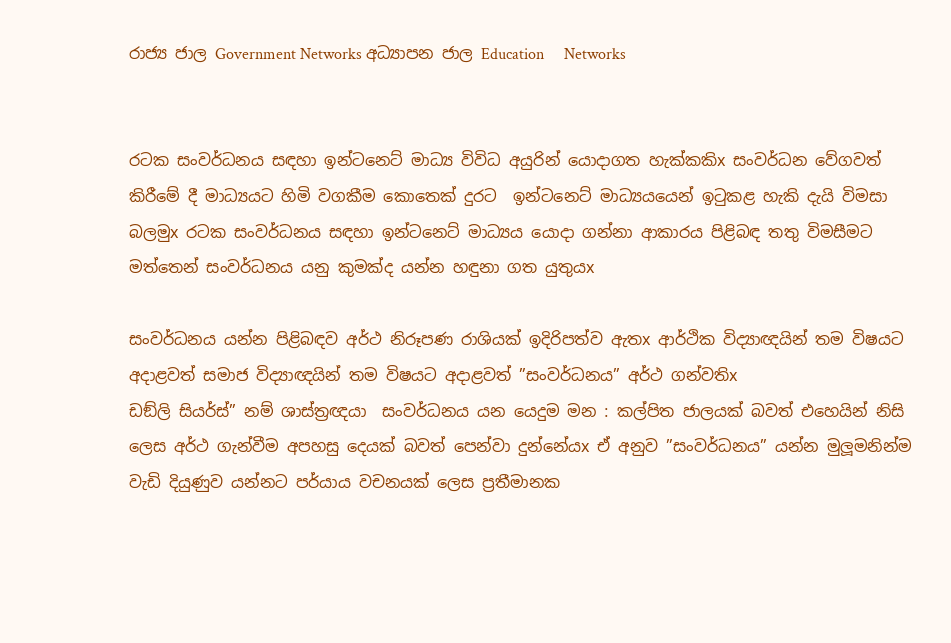රාජ්‍ය ජාල Government Networks අධ්‍යාපන ජාල Education     Networks


රටක සංවර්ධනය සඳහා ඉන්ටනෙට් මාධ්‍ය විවිධ අයුරින් යොදාගත හැක්කකිx සංවර්ධන වේගවත් කිරීමේ දී මාධ්‍යයට හිමි වගකීම කොතෙක් දුරට  ඉන්ටනෙට් මාධ්‍යයයෙන් ඉටුකළ හැකි දැයි විමසා බලමුx රටක සංවර්ධනය සඳහා ඉන්ටනෙට් මාධ්‍යය යොදා ගන්නා ආකාරය පිළිබඳ තතු විමසීමට මත්තෙන් සංවර්ධනය යනු කුමක්ද යන්න හඳුනා ගත යුතුයx

සංවර්ධනය යන්න පිළිබඳව අර්ථ නිරූපණ රාශියක් ඉදිරිපත්ව ඇතx ආර්ථික විද්‍යාඥයින් තම විෂයට අදාළවත් සමාජ විද්‍යාඥයින් තම විෂයට අදාළවත් ”සංවර්ධනය” අර්ථ ගන්වතිx
ඩඞ්ලි සියර්ස්” නම් ශාස්ත්‍රඥයා  සංවර්ධනය යන යෙදුම මන : කල්පිත ජාලයක් බවත් එහෙයින් නිසි ලෙස අර්ථ ගැන්වීම අපහසු දෙයක් බවත් පෙන්වා දුන්නේයx ඒ අනුව ”සංවර්ධනය” යන්න මුලූමනින්ම වැඩි දියුණුව යන්නට පර්යාය වචනයක් ලෙස ප්‍රතීමානක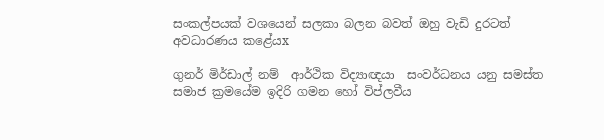සංකල්පයක් වශයෙන් සලකා බලන බවත් ඔහු වැඩි දුරටත් අවධාරණය කළේයx

ගුනර් මිර්ඩාල් නම්  ආර්ථික විද්‍යාඥයා  සංවර්ධනය යනු සමස්ත සමාජ ක්‍රමයේම ඉදිරි ගමන හෝ විප්ලවීය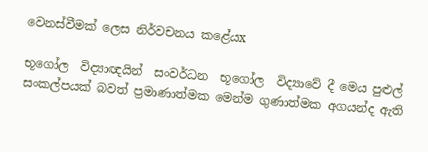වෙනස්වීමක් ලෙස නිර්වචනය කළේයx

භූගෝල  විද්‍යාඥයින්  සංවර්ධන  භූගෝල  විද්‍යාවේ දී මෙය පුළුල් සංකල්පයක් බවත් ප්‍රමාණාත්මක මෙන්ම ගුණාත්මක අගයන්ද ඇති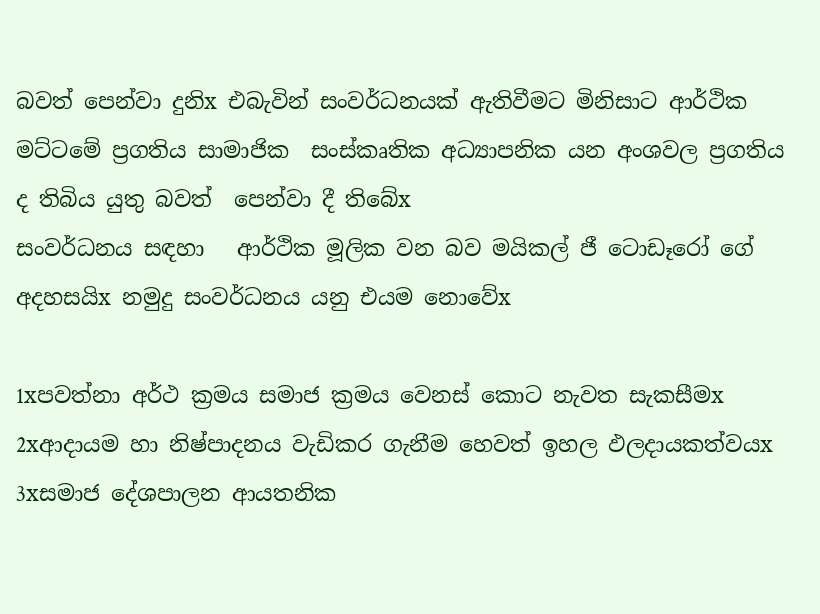බවත් පෙන්වා දුනිx එබැවින් සංවර්ධනයක් ඇතිවීමට මිනිසාට ආර්ථික මට්ටමේ ප්‍රගතිය සාමාජික  සංස්කෘතික අධ්‍යාපනික යන අංශවල ප්‍රගතිය ද තිබිය යුතු බවත්  පෙන්වා දී තිබේx
සංවර්ධනය සඳහා   ආර්ථික මූලික වන බව මයිකල් ජී ටොඩෑරෝ ගේ අදහසයිx නමුදු සංවර්ධනය යනු එයම නොවේx

1xපවත්නා අර්ථ ක්‍රමය සමාජ ක්‍රමය වෙනස් කොට නැවත සැකසීමx
2xආදායම හා නිෂ්පාදනය වැඩිකර ගැනීම හෙවත් ඉහල ඵලදායකත්වයx
3xසමාජ දේශපාලන ආයතනික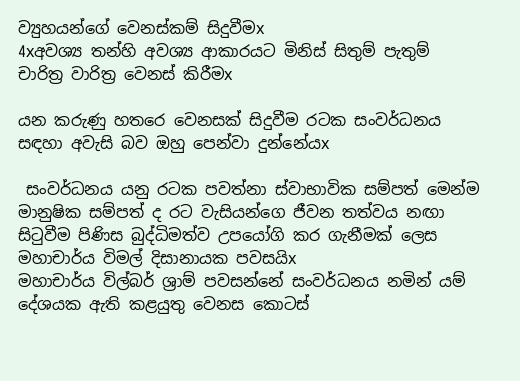ව්‍යුහයන්ගේ වෙනස්කම් සිදුවීමx
4xඅවශ්‍ය තන්හි අවශ්‍ය ආකාරයට මිනිස් සිතුම් පැතුම් චාරිත්‍ර වාරිත්‍ර වෙනස් කිරීමx

යන කරුණු හතරෙ වෙනසක් සිදුවීම රටක සංවර්ධනය සඳහා අවැසි බව ඔහු පෙන්වා දුන්නේයx

 සංවර්ධනය යනු රටක පවත්නා ස්වාභාවික සම්පත් මෙන්ම මානුෂික සම්පත් ද රට වැසියන්ගෙ ජීවන තත්වය නඟා සිටුවීම පිණිස බුද්ධිමත්ව උපයෝගි කර ගැනීමක් ලෙස මහාචාර්ය විමල් දිසානායක පවසයිx
මහාචාර්ය විල්බර් ශ්‍රාම් පවසන්නේ සංවර්ධනය නමින් යම් දේශයක ඇති කළයුතු වෙනස කොටස්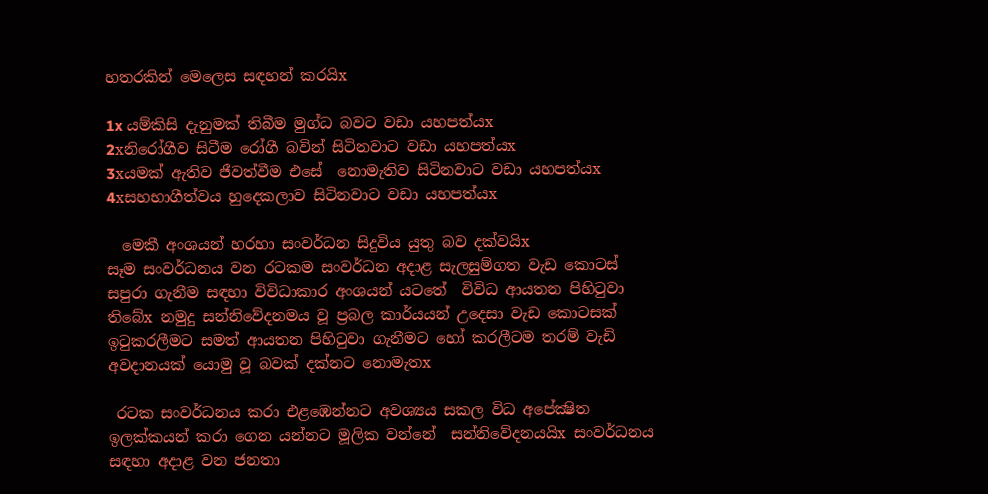හතරකින් මෙලෙස සඳහන් කරයිx

1x යම්කිසි දැනුමක් තිබීම මුග්ධ බවට වඩා යහපත්යx
2xනිරෝගීව සිටීම රෝගී බවින් සිටිනවාට වඩා යහපත්යx
3xයමක් ඇතිව ජීවත්වීම එසේ  නොමැතිව සිටිනවාට වඩා යහපත්යx
4xසහභාගීත්වය හුදෙකලාව සිටිනවාට වඩා යහපත්යx

  මෙකී අංශයන් හරහා සංවර්ධන සිදුවිය යුතු බව දක්වයිx
සෑම සංවර්ධනය වන රටකම සංවර්ධන අදාළ සැලසුම්ගත වැඩ කොටස් සපුරා ගැනීම සඳහා විවිධාකාර අංශයන් යටතේ  විවිධ ආයතන පිහිටුවා තිබේx නමුදු සන්නිවේදනමය වූ ප්‍රබල කාර්යයන් උදෙසා වැඩ කොටසක් ඉටුකරලීමට සමත් ආයතන පිහිටුවා ගැනීමට හෝ කරලීටම තරම් වැඩි අවදානයක් යොමු වූ බවක් දක්නට නොමැතx

 රටක සංවර්ධනය කරා එළඹෙන්නට අවශ්‍යය සකල විධ අපේක්‍ෂිත ඉලක්කයන් කරා ගෙන යන්නට මූලික වන්නේ  සන්නිවේදනයයිx සංවර්ධනය සඳහා අදාළ වන ජනතා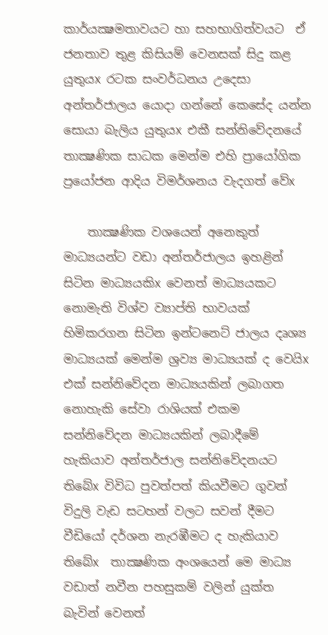කාර්යක්‍ෂමතාවයට හා සහභාගිත්වයට  ඒ ජනතාව තුළ කිසියම් වෙනසක් සිදු කළ යුතුයx රටක සංවර්ධනය උදෙසා අන්තර්ජාලය යොදා ගන්නේ කෙසේද යන්න සොයා බැලිය යුතුයx එකී සන්නිවේදනයේ තාක්‍ෂණික සාධක මෙන්ම එහි ප්‍රායෝගික ප්‍රයෝජන ආදිය විමර්ශනය වැදගත් වේx

    තාක්‍ෂණික වශයෙන් අනෙකුත් මාධ්‍යයන්ට වඩා අන්තර්ජාලය ඉහළින් සිටින මාධ්‍යයකිx වෙනත් මාධ්‍යයකට නොමැති විශ්ව ව්‍යාප්ති භාවයක් හිමිකරගන සිටින ඉන්ටනෙට් ජාලය දෘශ්‍ය මාධ්‍යයක් මෙන්ම ශ්‍රව්‍ය මාධ්‍යයක් ද වෙයිx එක් සන්නිවේදන මාධ්‍යයකින් ලබාගත නොහැකි සේවා රාශියක් එකම සන්නිවේදන මාධ්‍යයකින් ලබාදීමේ හැකියාව අන්තර්ජාල සන්නිවේදනයට තිබේx විවිධ පුවත්පත් කියවීමට ගුවන් විදුලි වැඩ සටහන් වලට සවන් දීමට වීඩියෝ දර්ශන නැරඹීමට ද හැකියාව තිබේx  තාක්‍ෂණික අංශයෙන් මෙ මාධ්‍ය වඩාත් නවීන පහසුකම් වලින් යුක්ත බැවින් වෙනත්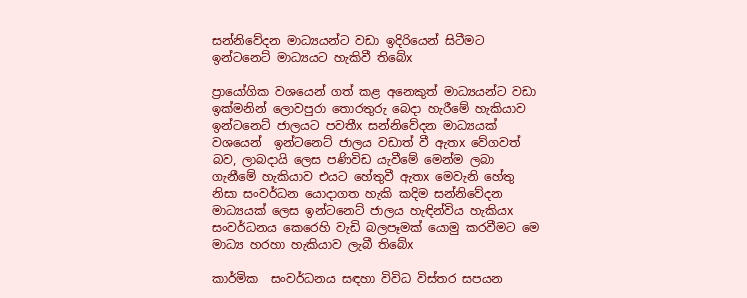සන්නිවේදන මාධ්‍යයන්ට වඩා ඉදිරියෙන් සිටීමට ඉන්ටනෙට් මාධ්‍යයට හැකිවී තිබේx

ප්‍රායෝගික වශයෙන් ගත් කළ අනෙකුත් මාධ්‍යයන්ට වඩා ඉක්මනින් ලොවපුරා තොරතුරු බෙදා හැරීමේ හැකියාව ඉන්ටනෙට් ජාලයට පවතීx සන්නිවේදන මාධ්‍යයක් වශයෙන්  ඉන්ටනෙට් ජාලය වඩාත් වී ඇතx වේගවත් බව, ලාබදායි ලෙස පණිවිඩ යැවීමේ මෙන්ම ලබා ගැනීමේ හැකියාව එයට හේතුවී ඇතx මෙවැනි හේතු නිසා සංවර්ධන යොදාගත හැකි කදිම සන්නිවේදන මාධ්‍යයක් ලෙස ඉන්ටනෙට් ජාලය හැඳින්විය හැකියx සංවර්ධනය කෙරෙහි වැඩි බලපෑමක් යොමු කරවීමට මෙ මාධ්‍ය හරහා හැකියාව ලැබී තිබේx

කාර්මික  සංවර්ධනය සඳහා විවිධ විස්තර සපයන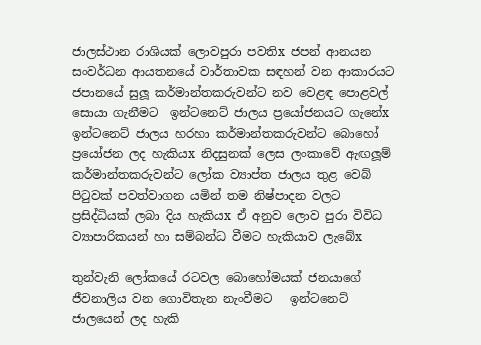ජාලස්ථාන රාශියක් ලොවපුරා පවතිx ජපන් ආනයන  සංවර්ධන ආයතනයේ වාර්තාවක සඳහන් වන ආකාරයට ජපානයේ සුලූ කර්මාන්තකරුවන්ට නව වෙළඳ පොළවල් සොයා ගැනීමට  ඉන්ටනෙට් ජාලය ප්‍රයෝජනයට ගැනේx ඉන්ටනෙට් ජාලය හරහා කර්මාන්තකරුවන්ට බොහෝ ප්‍රයෝජන ලද හැකියx නිදසුනක් ලෙස ලංකාවේ ඇඟලූම් කර්මාන්තකරුවන්ට ලෝක ව්‍යාප්ත ජාලය තුළ වෙබ් පිටුවක් පවත්වාගන යමින් තම නිෂ්පාදන වලට ප්‍රසිද්ධියක් ලබා දිය හැකියx ඒ අනුව ලොව පුරා විවිධ ව්‍යාපාරිකයන් හා සම්බන්ධ වීමට හැකියාව ලැබේx

තුන්වැනි ලෝකයේ රටවල බොහෝමයක් ජනයාගේ ජීවනාලිය වන ගොවිතැන නැංවීමට   ඉන්ටනෙට් ජාලයෙන් ලද හැකි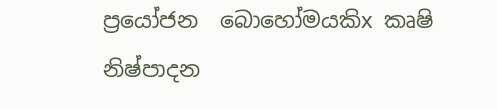ප්‍රයෝජන  බොහෝමයකිx කෘෂි නිෂ්පාදන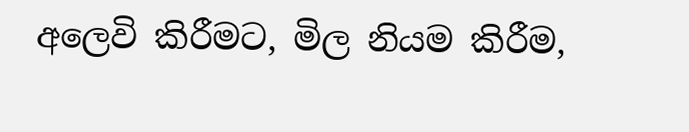අලෙවි කිරීමට, මිල නියම කිරීම,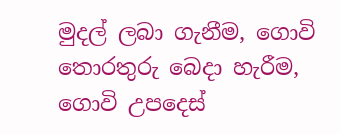මුදල් ලබා ගැනීම, ගොවි තොරතුරු බෙදා හැරීම,  ගොවි උපදෙස්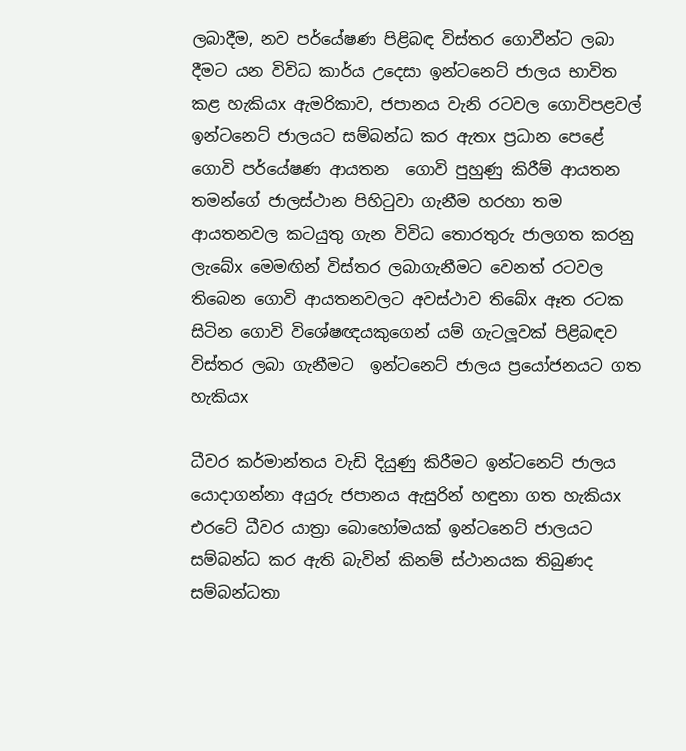ලබාදීම, නව පර්යේෂණ පිළිබඳ විස්තර ගොවීන්ට ලබා දීමට යන විවිධ කාර්ය උදෙසා ඉන්ටනෙට් ජාලය භාවිත කළ හැකියx ඇමරිකාව, ජපානය වැනි රටවල ගොවිපළවල් ඉන්ටනෙට් ජාලයට සම්බන්ධ කර ඇතx ප්‍රධාන පෙළේ ගොවි පර්යේෂණ ආයතන  ගොවි පුහුණු කිරීම් ආයතන තමන්ගේ ජාලස්ථාන පිහිටුවා ගැනීම හරහා තම  ආයතනවල කටයුතු ගැන විවිධ තොරතුරු ජාලගත කරනු ලැබේx මෙමඟින් විස්තර ලබාගැනීමට වෙනත් රටවල තිබෙන ගොවි ආයතනවලට අවස්ථාව තිබේx ඈත රටක සිටින ගොවි විශේෂඥයකුගෙන් යම් ගැටලූවක් පිළිබඳව විස්තර ලබා ගැනීමට  ඉන්ටනෙට් ජාලය ප්‍රයෝජනයට ගත හැකියx

ධීවර කර්මාන්තය වැඩි දියුණු කිරීමට ඉන්ටනෙට් ජාලය යොදාගන්නා අයුරු ජපානය ඇසුරින් හඳුනා ගත හැකියx එරටේ ධීවර යාත්‍රා බොහෝමයක් ඉන්ටනෙට් ජාලයට සම්බන්ධ කර ඇති බැවින් කිනම් ස්ථානයක තිබුණද සම්බන්ධතා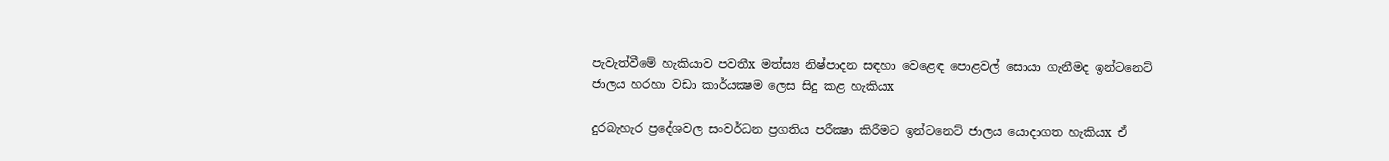පැවැත්වීමේ හැකියාව පවතීx මත්ස්‍ය නිෂ්පාදන සඳහා වෙළෙඳ පොළවල් සොයා ගැනීමද ඉන්ටනෙට් ජාලය හරහා වඩා කාර්යක්‍ෂම ලෙස සිදු කළ හැකියx

දුරබැහැර ප්‍රදේශවල සංවර්ධන ප්‍රගතිය පරීක්‍ෂා කිරීමට ඉන්ටනෙට් ජාලය යොදාගත හැකියx ඒ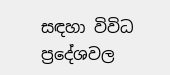සඳහා විවිධ ප්‍රදේශවල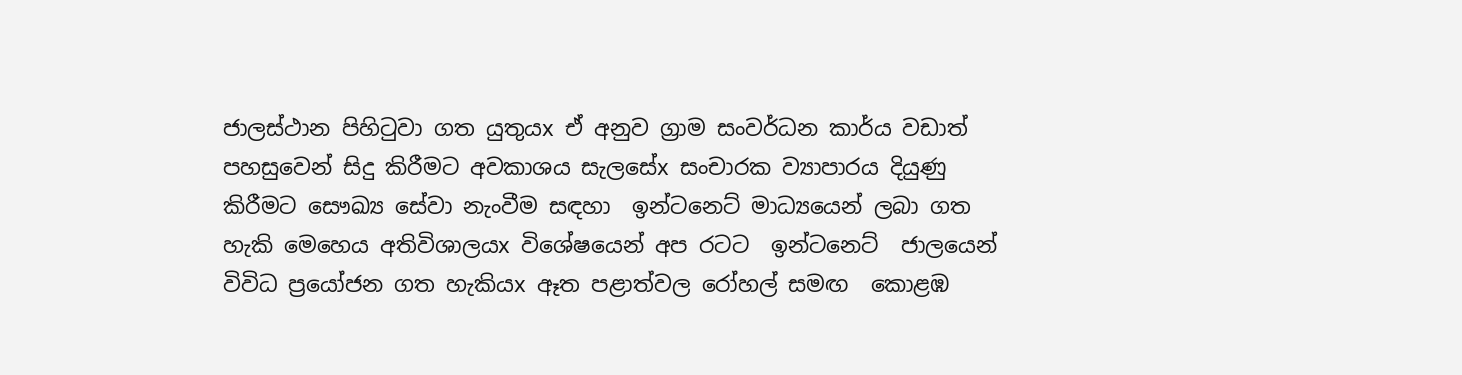ජාලස්ථාන පිහිටුවා ගත යුතුයx ඒ අනුව ග්‍රාම සංවර්ධන කාර්ය වඩාත් පහසුවෙන් සිදු කිරීමට අවකාශය සැලසේx සංචාරක ව්‍යාපාරය දියුණු කිරීමට සෞඛ්‍ය සේවා නැංවීම සඳහා  ඉන්ටනෙට් මාධ්‍යයෙන් ලබා ගත හැකි මෙහෙය අතිවිශාලයx විශේෂයෙන් අප රටට  ඉන්ටනෙට්  ජාලයෙන් විවිධ ප්‍රයෝජන ගත හැකියx ඈත පළාත්වල රෝහල් සමඟ  කොළඹ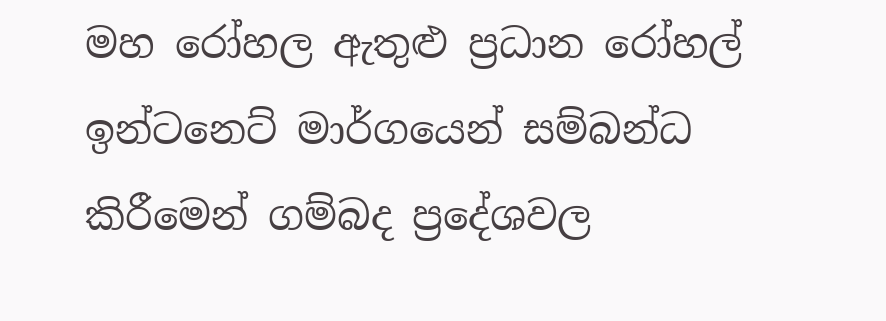මහ රෝහල ඇතුළු ප්‍රධාන රෝහල්  ඉන්ටනෙට් මාර්ගයෙන් සම්බන්ධ කිරීමෙන් ගම්බද ප්‍රදේශවල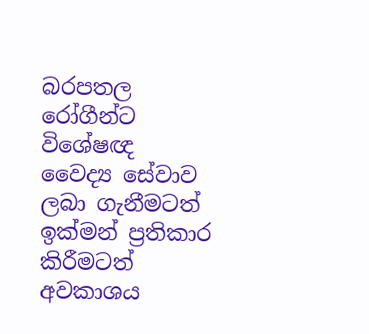බරපතල රෝගීන්ට විශේෂඥ වෛද්‍ය සේවාව ලබා ගැනීමටත් ඉක්මන් ප්‍රතිකාර  කිරීමටත් අවකාශය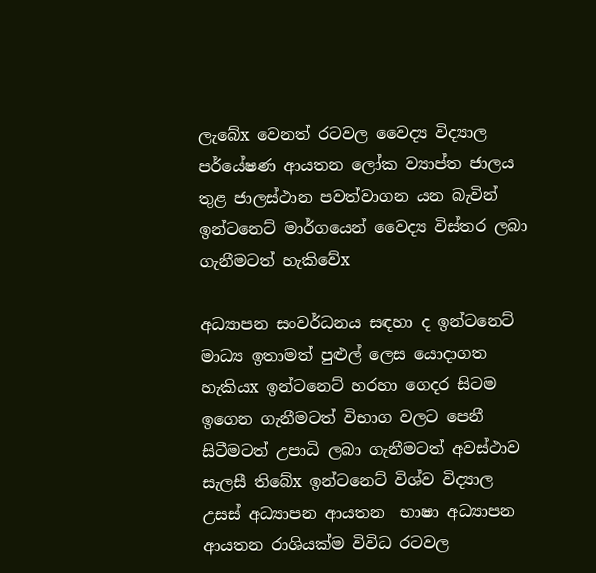ලැබේx වෙනත් රටවල වෛද්‍ය විද්‍යාල පර්යේෂණ ආයතන ලෝක ව්‍යාප්ත ජාලය තුළ ජාලස්ථාන පවත්වාගන යන බැවින් ඉන්ටනෙට් මාර්ගයෙන් වෛද්‍ය විස්තර ලබා ගැනීමටත් හැකිවේx

අධ්‍යාපන සංවර්ධනය සඳහා ද ඉන්ටනෙට් මාධ්‍ය ඉතාමත් පුළුල් ලෙස යොදාගත හැකියx ඉන්ටනෙට් හරහා ගෙදර සිටම ඉගෙන ගැනීමටත් විභාග වලට පෙනී සිටීමටත් උපාධි ලබා ගැනීමටත් අවස්ථාව සැලසී තිබේx ඉන්ටනෙට් විශ්ව විද්‍යාල  උසස් අධ්‍යාපන ආයතන  භාෂා අධ්‍යාපන ආයතන රාශියක්ම විවිධ රටවල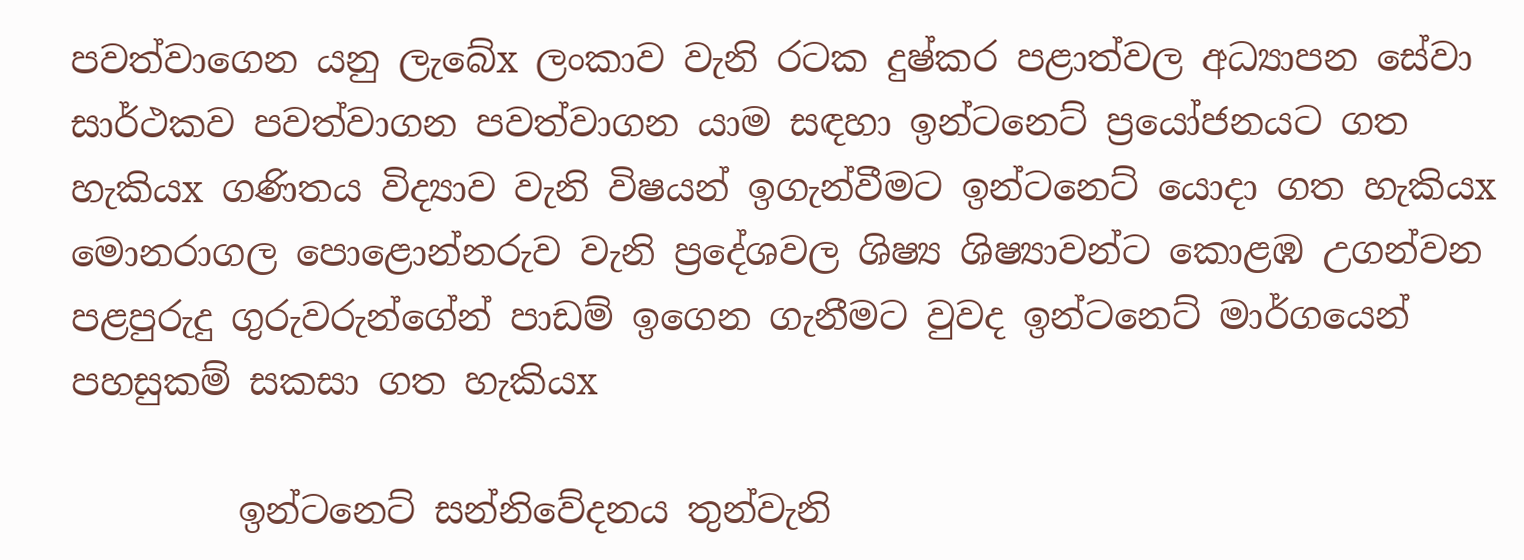පවත්වාගෙන යනු ලැබේx ලංකාව වැනි රටක දුෂ්කර පළාත්වල අධ්‍යාපන සේවා සාර්ථකව පවත්වාගන පවත්වාගන යාම සඳහා ඉන්ටනෙට් ප්‍රයෝජනයට ගත හැකියx ගණිතය විද්‍යාව වැනි විෂයන් ඉගැන්වීමට ඉන්ටනෙට් යොදා ගත හැකියx මොනරාගල පොළොන්නරුව වැනි ප්‍රදේශවල ශිෂ්‍ය ශිෂ්‍යාවන්ට කොළඹ උගන්වන පළපුරුදු ගුරුවරුන්ගේන් පාඩම් ඉගෙන ගැනීමට වුවද ඉන්ටනෙට් මාර්ගයෙන් පහසුකම් සකසා ගත හැකියx

         ඉන්ටනෙට් සන්නිවේදනය තුන්වැනි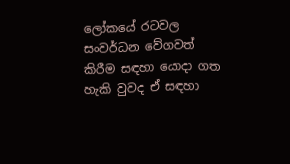ලෝකයේ රටවල සංවර්ධන වේගවත් කිරීම සඳහා යොදා ගත හැකි වුවද ඒ සඳහා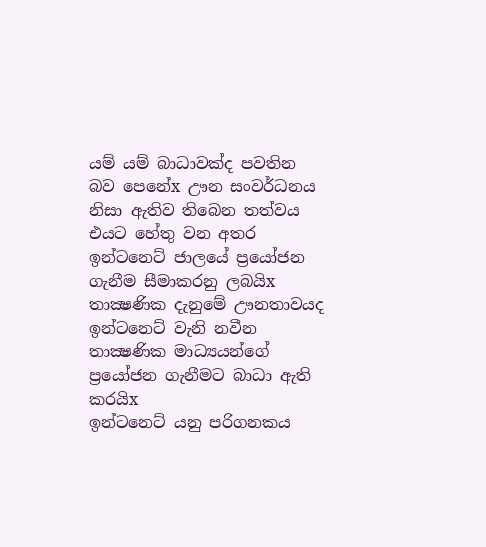යම් යම් බාධාවක්ද පවතින බව පෙනේx ඌන සංවර්ධනය නිසා ඇතිව තිබෙන තත්වය එයට හේතු වන අතර ඉන්ටනෙට් ජාලයේ ප්‍රයෝජන ගැනීම සීමාකරනු ලබයිx තාක්‍ෂණික දැනුමේ ඌනතාවයද ඉන්ටනෙට් වැනි නවීන තාක්‍ෂණික මාධ්‍යයන්ගේ ප්‍රයෝජන ගැනීමට බාධා ඇති කරයිx
ඉන්ටනෙට් යනු පරිගනකය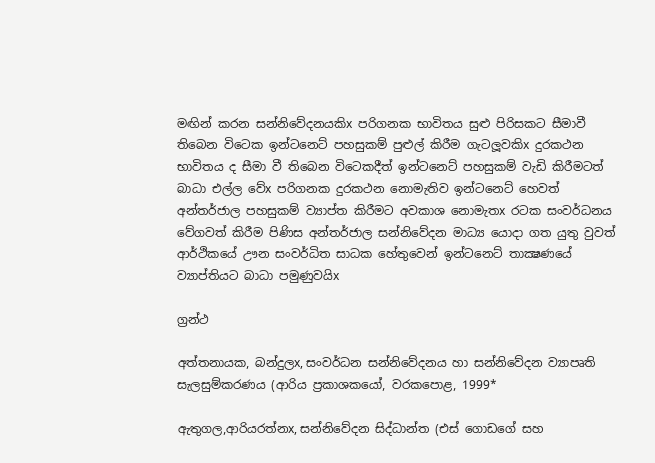මඟින් කරන සන්නිවේදනයකිx පරිගනක භාවිතය සුළු පිරිසකට සීමාවී තිබෙන විටෙක ඉන්ටනෙට් පහසුකම් පුළුල් කිරීම ගැටලූවකිx දුරකථන භාවිතය ද සීමා වී තිබෙන විටෙකදීත් ඉන්ටනෙට් පහසුකම් වැඩි කිරීමටත් බාධා එල්ල වේx පරිගනක දුරකථන නොමැතිව ඉන්ටනෙට් හෙවත් අන්තර්ජාල පහසුකම් ව්‍යාප්ත කිරීමට අවකාශ නොමැතx රටක සංවර්ධනය වේගවත් කිරීම පිණිස අන්තර්ජාල සන්නිවේදන මාධ්‍ය යොදා ගත යුතු වුවත් ආර්ථිකයේ ඌන සංවර්ධිත සාධක හේතුවෙන් ඉන්ටනෙට් තාක්‍ෂණයේ ව්‍යාප්තියට බාධා පමුණුවයිx

ග්‍රන්ථ

අත්තනායක, බන්දුලx, සංවර්ධන සන්නිවේදනය හා සන්නිවේදන ව්‍යාපෘති සැලසුම්කරණය (ආරිය ප්‍රකාශකයෝ, වරකපොළ, 1999*

ඇතුගල,ආරියරත්නx, සන්නිවේදන සිද්ධාන්ත (එස් ගොඩගේ සහ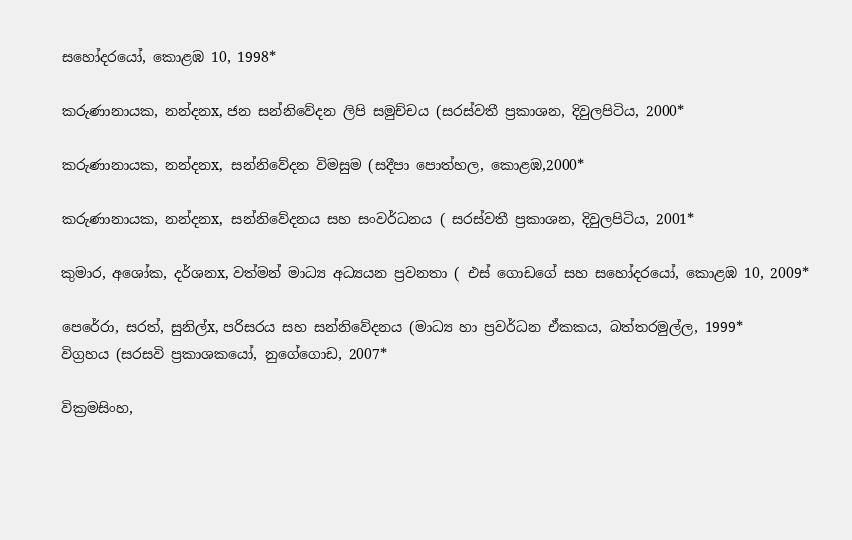සහෝදරයෝ, කොළඹ 10, 1998*

කරුණානායක, නන්දනx, ජන සන්නිවේදන ලිපි සමුච්චය (සරස්වතී ප්‍රකාශන, දිවුලපිටිය, 2000*

කරුණානායක, නන්දනx,  සන්නිවේදන විමසුම (සදීපා පොත්හල, කොළඹ,2000*

කරුණානායක, නන්දනx,  සන්නිවේදනය සහ සංවර්ධනය ( සරස්වතී ප්‍රකාශන, දිවුලපිටිය, 2001*

කුමාර, අශෝක, දර්ශනx, වත්මන් මාධ්‍ය අධ්‍යයන ප්‍රවනතා ( එස් ගොඩගේ සහ සහෝදරයෝ, කොළඹ 10, 2009*

පෙරේරා, සරත්, සුනිල්x, පරිසරය සහ සන්නිවේදනය (මාධ්‍ය හා ප්‍රවර්ධන ඒකකය, බත්තරමුල්ල, 1999*
විග්‍රහය (සරසවි ප්‍රකාශකයෝ, නුගේගොඩ, 2007*

වික්‍රමසිංහ,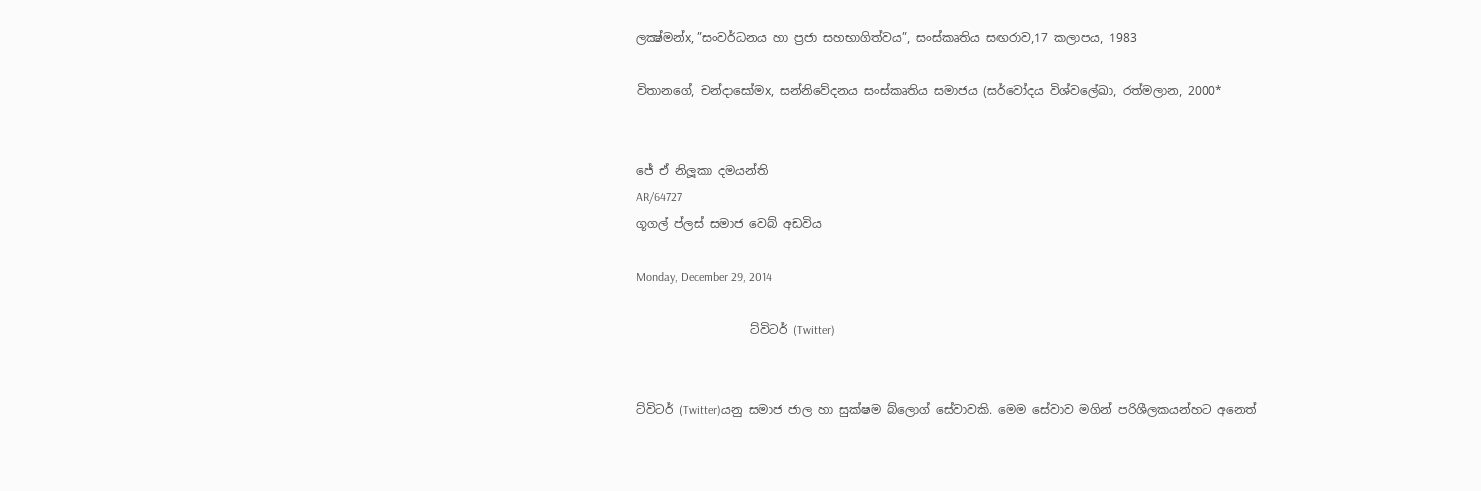ලක්‍ෂ්මන්x, ”සංවර්ධනය හා ප්‍රජා සහභාගිත්වය”, සංස්කෘතිය සඟරාව,17 කලාපය, 1983

විතානගේ, චන්දාසෝමx,  සන්නිවේදනය සංස්කෘතිය සමාජය (සර්වෝදය විශ්වලේඛා, රත්මලාන, 2000*


ජේ ඒ නිලූකා දමයන්ති
AR/64727
ගූගල් ප්ලස් සමාජ වෙබ් අඩවිය

Monday, December 29, 2014

                   ට්විටර් (Twitter)


ට්විටර් (Twitter)යනු සමාජ ජාල හා සුක්ෂම බ්ලොග් සේවාවකි. මෙම සේවාව මගින් පරිශීලකයන්හට අනෙත්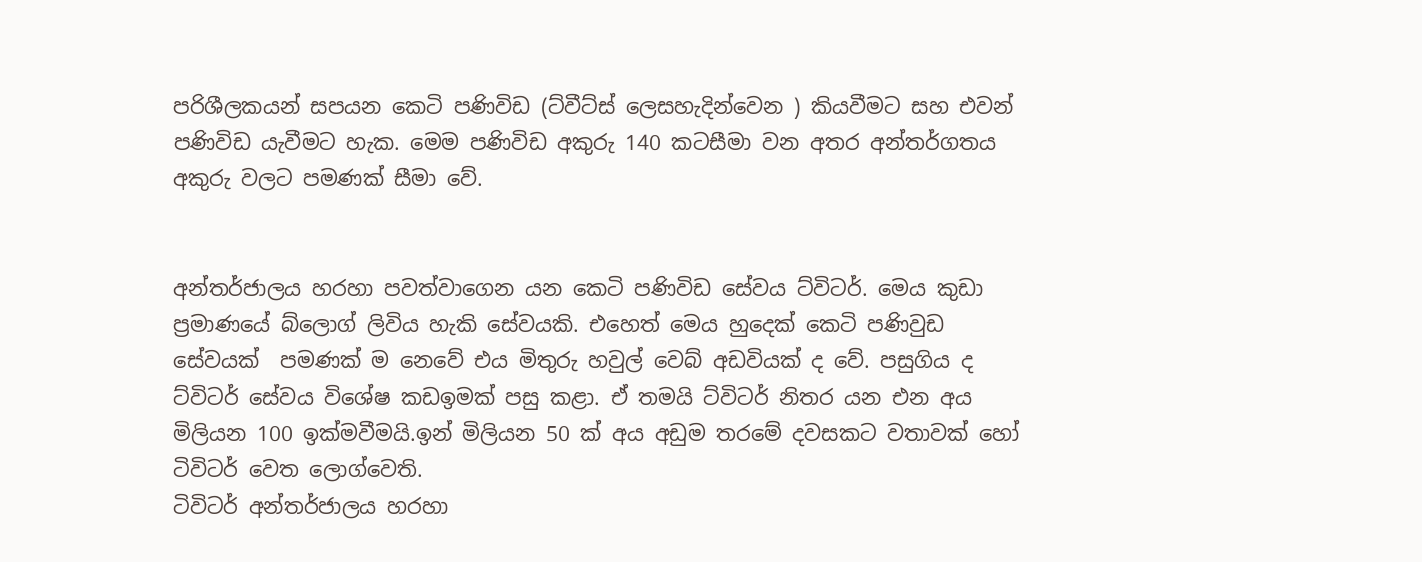පරිශීලකයන් සපයන කෙටි පණිවිඩ (ට්වීට්ස් ලෙසහැදින්වෙන ) කියවීමට සහ එවන් පණිවිඩ යැවීමට හැක. මෙම පණිවිඩ අකුරු 140 කටසීමා වන අතර අන්තර්ගතය අකුරු වලට පමණක් සීමා වේ.


අන්තර්ජාලය හරහා පවත්වාගෙන යන කෙටි පණිවිඩ සේවය ට්විටර්. මෙය කුඩා ප්‍රමාණයේ බ්ලොග් ලිවිය හැකි සේවයකි. එහෙත් මෙය හුදෙක් කෙටි පණිවුඩ සේවයක්  පමණක් ම නෙවේ එය මිතුරු හවුල් වෙබ් අඩවියක් ද වේ. පසුගිය ද ට්විටර් සේවය විශේෂ කඩඉමක් පසු කළා. ඒ තමයි ට්විටර් නිතර යන එන අය මිලියන 100 ඉක්මවීමයි.ඉන් මිලියන 50 ක් අය අඩුම තරමේ දවසකට වතාවක් හෝ ටිවිටර් වෙත ලොග්වෙති.
ටිවිටර් අන්තර්ජාලය හරහා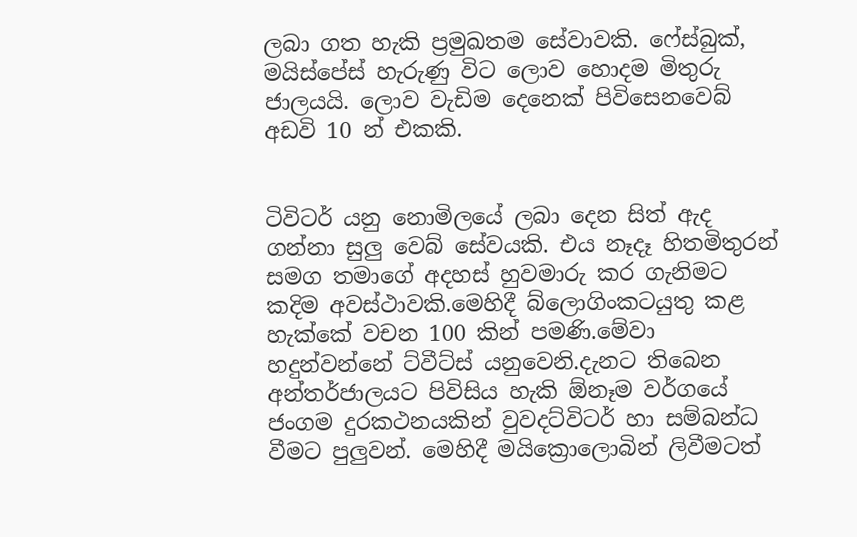ලබා ගත හැකි ප්‍රමුඛතම සේවාවකි. ෆේස්බුක්, මයිස්පේස් හැරුණු විට ලොව හොදම මිතුරු ජාලයයි. ලොව වැඩිම දෙනෙක් පිවිසෙනවෙබ් අඩවි 10 න් එකකි.


ටිවිටර් යනු නොමිලයේ ලබා දෙන සිත් ඇද ගන්නා සුලු වෙබ් සේවයකි. එය නෑදෑ හිතමිතුරන් සමග තමාගේ අදහස් හුවමාරු කර ගැනිමට කදිම අවස්ථාවකි.මෙහිදී බ්ලොගිංකටයුතු කළ හැක්කේ වචන 100 කින් පමණි.මේවා හදුන්වන්නේ ට්වීට්ස් යනුවෙනි.දැනට තිබෙන අන්තර්ජාලයට පිවිසිය හැකි ඕනෑම වර්ගයේ ජංගම දුරකථනයකින් වුවදට්විටර් හා සම්බන්ධ වීමට පුලුවන්. මෙහිදී මයික්‍රොලොබින් ලිවීමටත්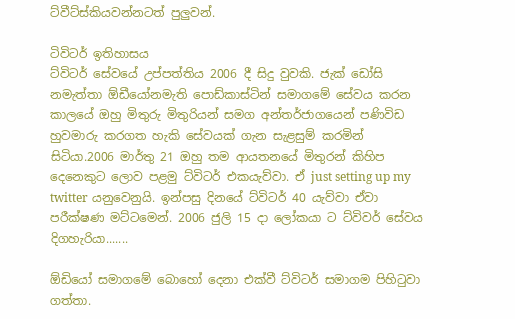ට්වීට්ස්කියවන්නටත් පුලුවන්.

ටිවිටර් ඉතිහාසය
ට්විටර් සේවයේ උප්පත්තිය 2006 දී සිදු වුවකි. ජැක් ඩෝසි නමැත්තා ඕඩීයෝනමැති පොඩ්කාස්ටින් සමාගමේ සේවය කරන කාලයේ ඔහු මිතුරු මිතුරියන් සමග අන්තර්ජාගයෙන් පණිවිඩ හුවමාරු කරගත හැකි සේවයක් ගැන සැළසුම් කරමින් සිටියා.2006 මාර්තු 21 ඔහු තම ආයතනයේ මිතුරන් කිහිප දෙනෙකුට ලොව පළමු ට්විටර් එකයැව්වා. ඒ just setting up my twitter යනුවෙනුයි. ඉන්පසු දිනයේ ට්විටර් 40 යැව්වා ඒවා පරීක්ෂණ මට්ටමෙන්. 2006 ජුලි 15 දා ලෝකයා ට ට්විවර් සේවය දිගහැරියා.......

ඕඩියෝ සමාගමේ බොහෝ දෙනා එක්වී ට්විටර් සමාගම පිහිටුවා ගත්තා.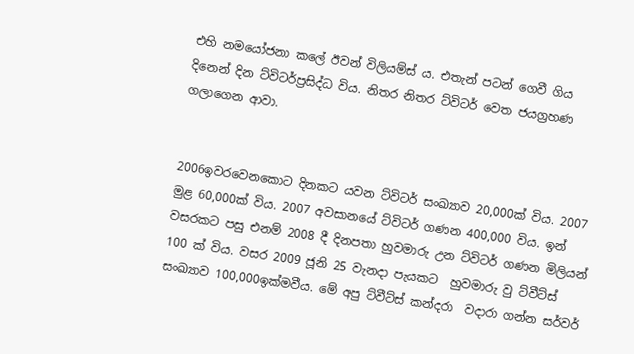එහි නමයෝජනා කලේ ඊවන් විලියම්ස් ය. එතැන් පටන් ගෙවී ගිය දිනෙන් දින ට්විටර්ප්‍රසිද්ධ විය. නිතර නිතර ට්විටර් වෙත ජයග්‍රහණ ගලාගෙන ආවා.


2006ඉවරවෙනකොට දිනකට යවන ට්විටර් සංඛ්‍යාව 20,000ක් විය. 2007 මුළ 60,000ක් විය. 2007 අවසානයේ ට්විටර් ගණන 400,000 විය. ඉන් වසරකට පසු එනම් 2008 දී දිනපතා හුවමාරු උන ට්විටර් ගණන මිලියන් 100 ක් විය. වසර 2009 ජූනි 25 වැනදා පැයකට  හුවමාරු වු ට්වීට්ස් සංඛ්‍යාව 100,000ඉක්මවීය. මේ අපු ට්වීට්ස් කන්දරා  වදාරා ගන්න සර්වර්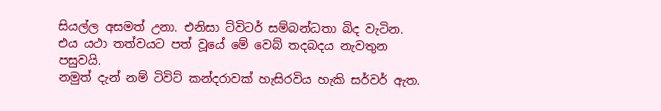සියල්ල අසමත් උනා. එනිසා ට්විටර් සම්බන්ධතා බිද වැටින. එය යථා තත්වයට පත් වූයේ මේ වෙබ් තදබදය නැවතුන පසුවයි.
නමුත් දැන් නම් ටිවිට් කන්දරාවක් හැසිරවිය හැකි සර්වර් ඇත.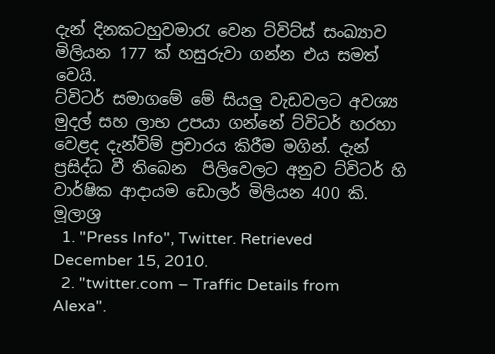දැන් දිනකටහුවමාරැ වෙන ට්විට්ස් සංඛ්‍යාව මිලියන 177 ක් හසුරුවා ගන්න එය සමත් වෙයි.
ට්විටර් සමාගමේ මේ සියලු වැඩවලට අවශ්‍ය මුදල් සහ ලාභ උපයා ගන්නේ ට්විටර් හරහා වෙළද දැන්විම් ප්‍රචාරය කිරීම මගින්. දැන් ප්‍රසිද්ධ වී තිබෙන  පිලිවෙලට අනුව ට්විටර් හි වාර්ෂික ආදායම ‍ඩොලර් මිලියන 400 කි.
මූලාශ්‍ර
  1. "Press Info", Twitter. Retrieved December 15, 2010.
  2. "twitter.com – Traffic Details from Alexa".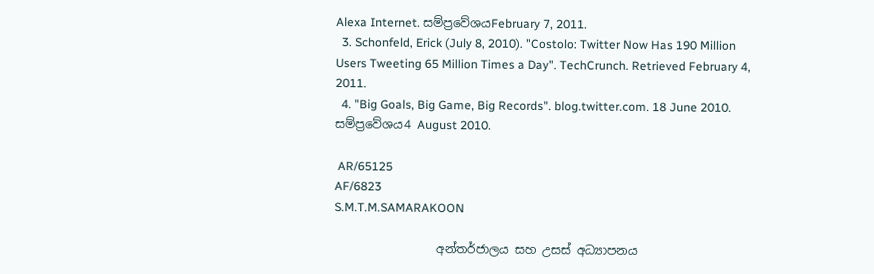Alexa Internet. සම්ප්‍රවේශයFebruary 7, 2011.
  3. Schonfeld, Erick (July 8, 2010). "Costolo: Twitter Now Has 190 Million Users Tweeting 65 Million Times a Day". TechCrunch. Retrieved February 4, 2011.
  4. "Big Goals, Big Game, Big Records". blog.twitter.com. 18 June 2010. සම්ප්‍රවේශය4 August 2010.

 AR/65125
AF/6823
S.M.T.M.SAMARAKOON

                 අන්තර්ජාලය සහ උසස් අධ්‍යාපනය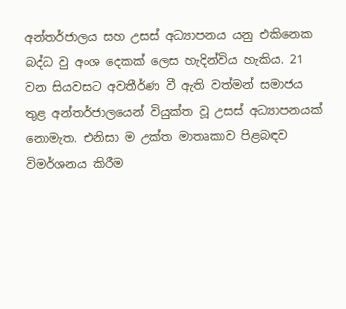අන්තර්ජාලය සහ උසස් අධ්‍යාපනය යනු එකිනෙක බද්ධ වු අංශ දෙකක් ලෙස හැදින්විය හැකිය. 21 වන සියවසට අවතීර්ණ වී ඇති වත්මන් සමාජය තුළ අන්තර්ජාලයෙන් වියුක්ත වූ උසස් අධ්‍යාපනයක් නොමැත. එනිසා ම උක්ත මාතෘකාව පිළබඳව විමර්ශනය කිරීම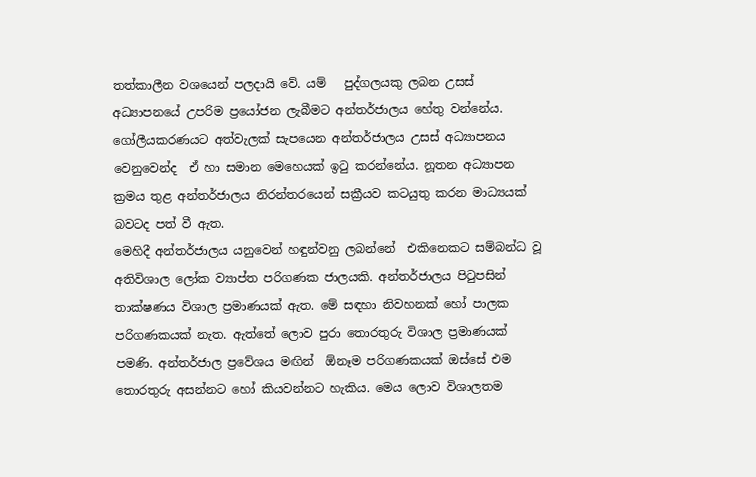තත්කාලීන වශයෙන් පලදායි වේ. යම්   පුද්ගලයකු ලබන උසස් අධ්‍යාපනයේ උපරිම ප්‍රයෝජන ලැබීමට අන්තර්ජාලය හේතු වන්නේය. ගෝලීයකරණයට අත්වැලක් සැපයෙන අන්තර්ජාලය උසස් අධ්‍යාපනය වෙනුවෙන්ද  ඒ හා සමාන මෙහෙයක් ඉටු කරන්නේය. නූතන අධ්‍යාපන ක්‍රමය තුළ අන්තර්ජාලය නිරන්තරයෙන් සක්‍රීයව කටයුතු කරන මාධ්‍යයක් බවටද පත් වී ඇත.
මෙහිදී අන්තර්ජාලය යනුවෙන් හඳුන්වනු ලබන්නේ  එකිනෙකට සම්බන්ධ වූ අතිවිශාල ලෝක ව්‍යාප්ත පරිගණක ජාලයකි. අන්තර්ජාලය පිටුපසින් තාක්ෂණය විශාල ප්‍රමාණයක් ඇත. මේ සඳහා නිවහනක් හෝ පාලක පරිගණකයක් නැත. ඇත්තේ ලොව පුරා තොරතුරු විශාල ප්‍රමාණයක් පමණි. අන්තර්ජාල ප්‍රවේශය මඟින්  ඕනෑම පරිගණකයක් ඔස්සේ එම තොරතුරු අසන්නට හෝ කියවන්නට හැකිය. මෙය ලොව විශාලතම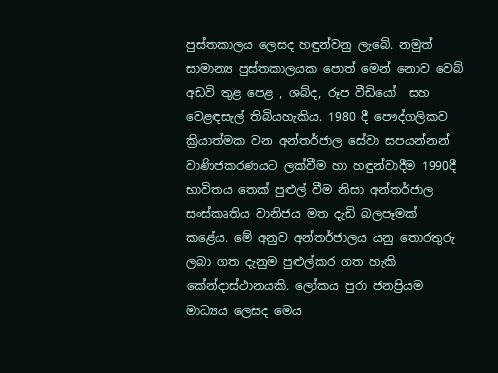පුස්තකාලය ලෙසද හඳුන්වනු ලැබේ. නමුත් සාමාන්‍ය පුස්තකාලයක පොත් මෙන් නොව වෙබ් අඩවි තුළ පෙළ , ශබ්ද, රූප වීඩියෝ  සහ වෙළඳසැල් තිබියහැකිය. 1980 දී පෞද්ගලිකව  ක්‍රියාත්මක වන අන්තර්ජාල සේවා සපයන්නන් වාණිජකරණයට ලක්වීම හා හඳුන්වාදීම 1990දී භාවිතය තෙක් පුළුල් වීම නිසා අන්තර්ජාල සංස්කෘතිය වානිජය මත දැඩි බලපෑමක් කළේය. මේ අනුව අන්තර්ජාලය යනු තොරතුරු ලබා ගත දැනුම පුළුල්කර ගත හැකි කේන්දාස්ථානයකි. ලෝකය පුරා ජනප්‍රියම මාධ්‍යය ලෙසද මෙය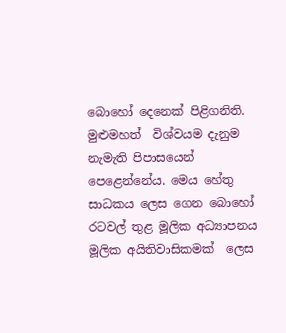බොහෝ දෙනෙක් පිළිගනිති.
මුළුමහත්  විශ්වයම දැනුම නැමැති පිපාසයෙන්   පෙළෙන්නේය. මෙය හේතු සාධකය ලෙස ගෙන බොහෝ රටවල් තුළ මූලික අධ්‍යාපනය මූලික අයිතිවාසිකමක්  ලෙස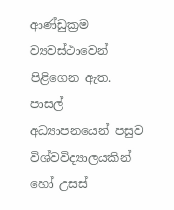ආණ්ඩුක්‍රම ව්‍යවස්ථාවෙන් පිළිගෙන ඇත. පාසල්  අධ්‍යාපනයෙන් පසුව විශ්වවිද්‍යාලයකින් හෝ උසස්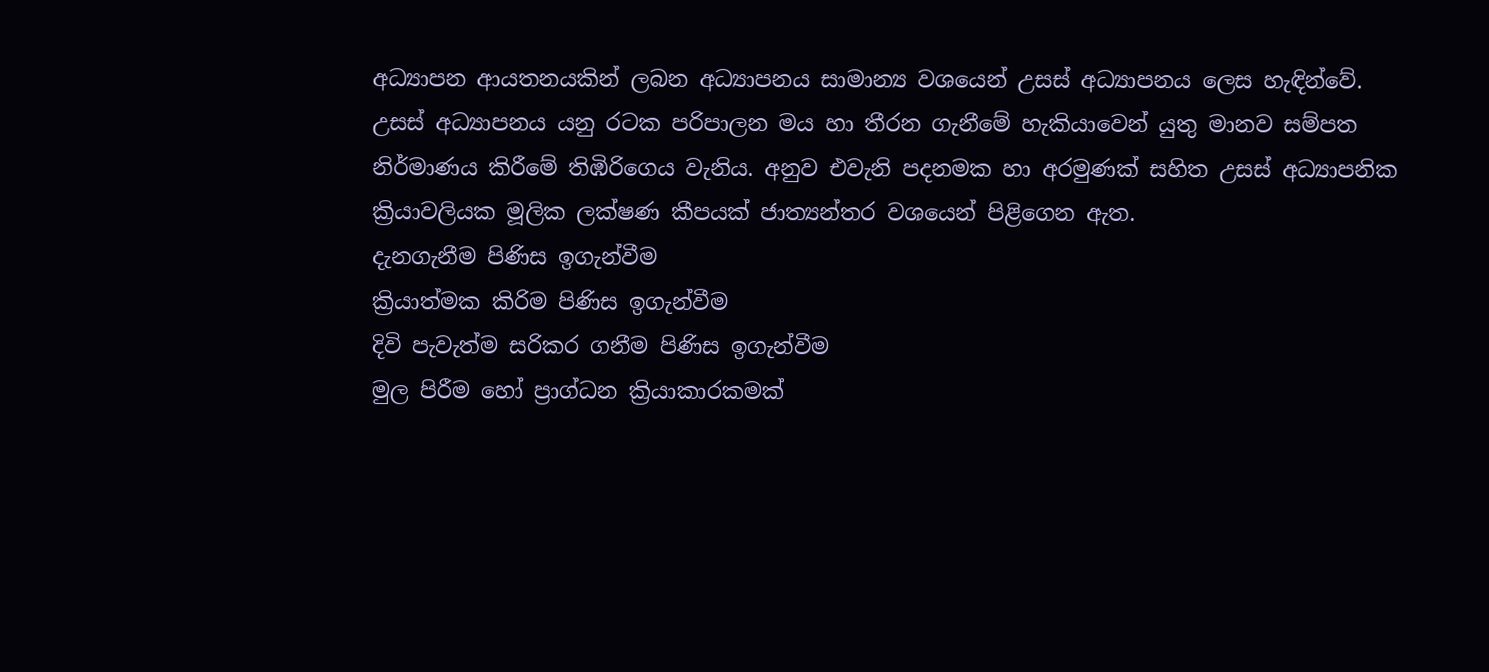අධ්‍යාපන ආයතනයකින් ලබන අධ්‍යාපනය සාමාන්‍ය වශයෙන් උසස් අධ්‍යාපනය ලෙස හැඳින්වේ. උසස් අධ්‍යාපනය යනු රටක පරිපාලන මය හා තීරන ගැනීමේ හැකියාවෙන් යුතු මානව සම්පත නිර්මාණය කිරීමේ තිඹිරිගෙය වැනිය. අනුව එවැනි පදනමක හා අරමුණක් සහිත උසස් අධ්‍යාපනික ක්‍රියාවලියක මූලික ලක්ෂණ කීපයක් ජාත්‍යන්තර වශයෙන් පිළිගෙන ඇත.
දැනගැනීම පිණිස ඉගැන්වීම
ක්‍රියාත්මක කිරිම පිණිස ඉගැන්වීම
දිවි පැවැත්ම සරිකර ගනීම පිණිස ඉගැන්වීම
මුල පිරීම හෝ ප්‍රාග්ධන ක්‍රියාකාරකමක්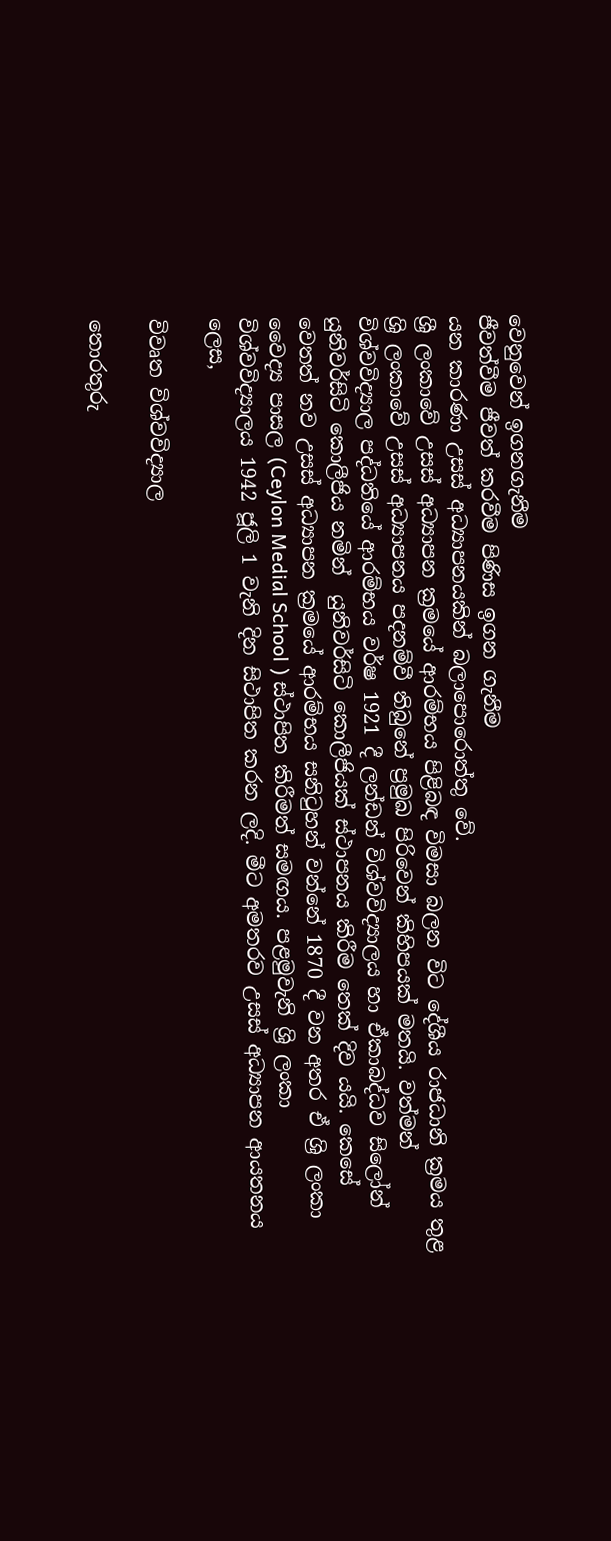වෙනුවෙන් ඉගනගැනීම
ජීවත්වීම ජීවත් කරවීම පිණිස ඉගන ගැනීම
යන කාරණා උසස් අධ්‍යාපනයකින් බලාපොරොත්තු වේ.
ශ්‍රී ලංකාවේ උසස් අධ්‍යාපන ක්‍රමයේ ආරම්භය පිළිබඳ විමසා බලන විට දේශීය රාජධානි ක්‍රමය තුළ ශ්‍රි ලංකාවේ උසස් අධ්‍යාපනය පදනම්වී තිබුනේ ප්‍රමුඛ පිරිවෙන් කිහිපයක් මතයි. වත්මන් විශ්වවිද්‍යාල පද්ධතියේ ආරම්භය වර්ෂ 1921 දී ලන්ඩන් විශ්වවිද්‍යාලය හා ඒකාබද්ධව සිලෝන් යුනිවර්සිටි කොලීජිය නමින්  යුනිවර්සිටි කොලීජියක් ස්ථාපනය කිරීම තෙක් දිව යයි. කෙසේ වෙතත් නව උසස් අධ්‍යාපන ක්‍රමයේ ආරම්භය සනිටුහන් වන්නේ 1870 දී වන අතර ඒ ශ්‍රි ලංකා වෛද්‍ය පාසල (Ceylon Medial School ) ස්ථාපිත කිරීමත් සමඟය. පළමුවැනි ශ්‍රි ලංකා විශ්වවිද්‍යාලය 1942 ජූලි 1 වැනි දින සිථාපිත කරන ලදි. මීට අමතරව උසස් අධ්‍යාපන ආයතනය ලෙස,

විවෘත විශ්වවිද්‍යාල

තොරතුරු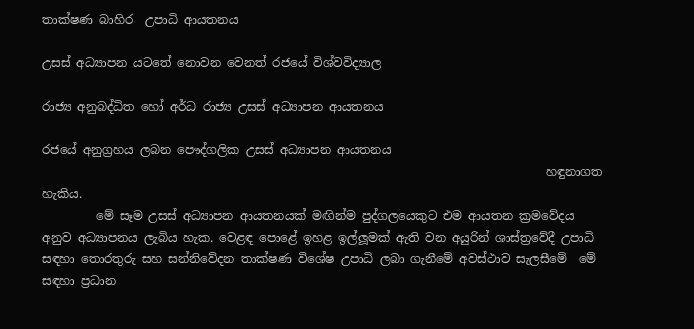තාක්ෂණ බාහිර  උපාධි ආයතනය

උසස් අධ්‍යාපන යටතේ නොවන වෙනත් රජයේ විශ්වවිද්‍යාල

රාජ්‍ය අනුබද්ධිත හෝ අර්ධ රාජ්‍ය උසස් අධ්‍යාපන ආයතනය

රජයේ අනුග්‍රහය ලබන පෞද්ගලික උසස් අධ්‍යාපන ආයතනය
                                                                                    හඳුනාගත හැකිය.
         මේ සෑම උසස් අධ්‍යාපන ආයතනයක් මඟින්ම පුද්ගලයෙකුට එම ආයතන ක්‍රමවේදය  අනුව අධ්‍යාපනය ලැබිය හැක. වෙළඳ පොළේ ඉහළ ඉල්ලූමක් ඇති වන අයුරින් ශාස්ත්‍රවේදී උපාධි සඳහා තොරතුරු සහ සන්නිවේදන තාක්ෂණ විශේෂ උපාධි ලබා ගැනීමේ අවස්ථාව සැලසීමේ  මේ සඳහා ප්‍රධාන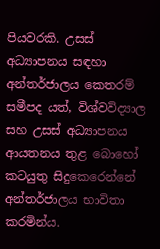පියවරකි. උසස් අධ්‍යාපනය සඳහා අන්තර්ජාලය කෙතරම් සමීපද යත්, විශ්වවිද්‍යාල සහ උසස් අධ්‍යාපනය ආයතනය තුළ බොහෝ කටයුතු සිදුකෙරෙන්නේ අන්තර්ජාලය භාවිතා කරමින්ය.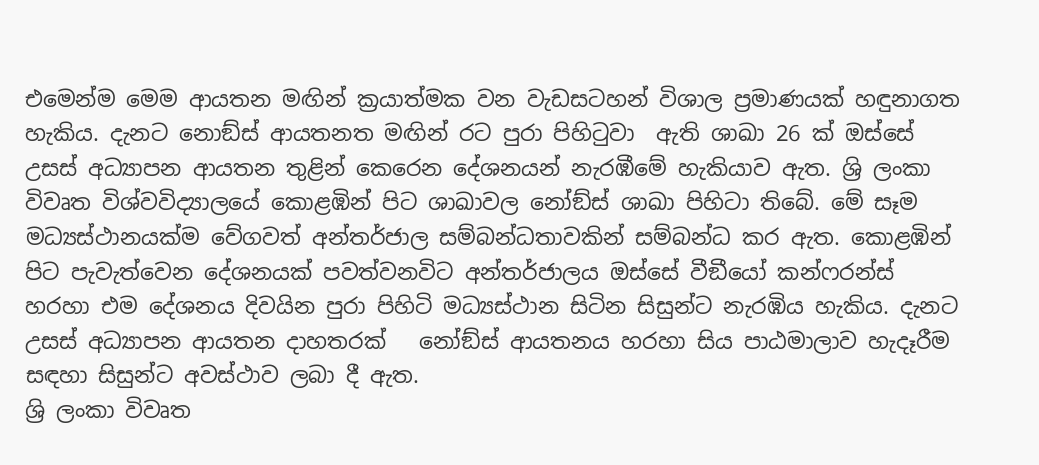එමෙන්ම මෙම ආයතන මඟින් ක්‍රයාත්මක වන වැඩසටහන් විශාල ප්‍රමාණයක් හඳුනාගත හැකිය. දැනට නොඞ්ස් ආයතනත මඟින් රට පුරා පිහිටුවා  ඇති ශාඛා 26 ක් ඔස්සේ උසස් අධ්‍යාපන ආයතන තුළින් කෙරෙන දේශනයන් නැරඹීමේ හැකියාව ඇත. ශ්‍රි ලංකා විවෘත විශ්වවිද්‍යාලයේ කොළඹින් පිට ශාඛාවල නෝඞ්ස් ශාඛා පිහිටා තිබේ. මේ සෑම මධ්‍යස්ථානයක්ම වේගවත් අන්තර්ජාල සම්බන්ධතාවකින් සම්බන්ධ කර ඇත. කොළඹින් පිට පැවැත්වෙන දේශනයක් පවත්වනවිට අන්තර්ජාලය ඔස්සේ වීඞීයෝ කන්ෆරන්ස් හරහා එම දේශනය දිවයින පුරා පිහිටි මධ්‍යස්ථාන සිටින සිසුන්ට නැරඹිය හැකිය. දැනට උසස් අධ්‍යාපන ආයතන දාහතරක්   නෝඞ්ස් ආයතනය හරහා සිය පාඨමාලාව හැදෑරීම සඳහා සිසුන්ට අවස්ථාව ලබා දී ඇත.
ශ්‍රි ලංකා විවෘත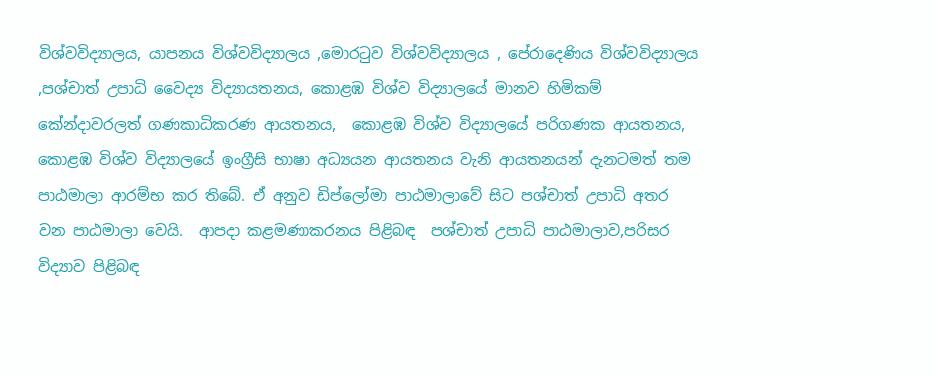විශ්වවිද්‍යාලය, යාපනය විශ්වවිද්‍යාලය ,මොරටුව විශ්වවිද්‍යාලය , පේරාදෙණිය විශ්වවිද්‍යාලය ,පශ්චාත් උපාධි වෛද්‍ය විද්‍යායතනය, කොළඹ විශ්ව විද්‍යාලයේ මානව හිමිකම් කේන්දාවරලත් ගණකාධිකරණ ආයතනය,  කොළඹ විශ්ව විද්‍යාලයේ පරිගණක ආයතනය, කොළඹ විශ්ව විද්‍යාලයේ ඉංග්‍රීසි භාෂා අධ්‍යයන ආයතනය වැනි ආයතනයන් දැනටමත් තම පාඨමාලා ආරම්භ කර තිබේ. ඒ අනුව ඩිප්ලෝමා පාඨමාලාවේ සිට පශ්චාත් උපාධි අතර වන පාඨමාලා වෙයි.  ආපදා කළමණාකරනය පිළිබඳ  පශ්චාත් උපාධි පාඨමාලාව,පරිසර විද්‍යාව පිළිබඳ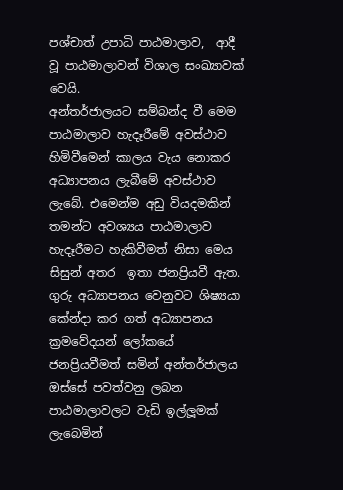පශ්චාත් උපාධි පාඨමාලාව,  ආදී වූ පාඨමාලාවන් විශාල සංඛ්‍යාවක් වෙයි.
අන්තර්ජාලයට සම්බන්ද වී මෙම පාඨමාලාව හැදෑරීමේ අවස්ථාව හිමිවීමෙන් කාලය වැය නොකර අධ්‍යාපනය ලැබීමේ අවස්ථාව  ලැබේ. එමෙන්ම අඩු වියදමකින් තමන්ට අවශ්‍යය පාඨමාලාව හැදෑරීමට හැකිවීමත් නිසා මෙය සිසුන් අතර  ඉතා ජනප්‍රියවී ඇත. ගුරු අධ්‍යාපනය වෙනුවට ශිෂ්‍යයා කේන්දා කර ගත් අධ්‍යාපනය ක්‍රමවේදයන් ලෝකයේ ජනප්‍රියවීමත් සමින් අන්තර්ජාලය ඔස්සේ පවත්වනු ලබන පාඨමාලාවලට වැඩි ඉල්ලූමක් ලැබෙමින්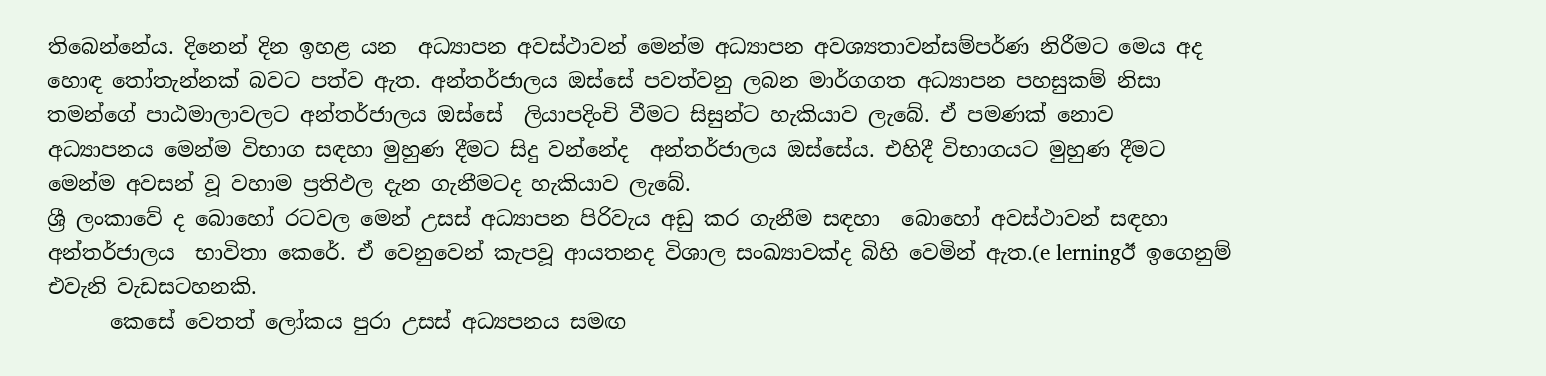තිබෙන්නේය. දිනෙන් දින ඉහළ යන  අධ්‍යාපන අවස්ථාවන් මෙන්ම අධ්‍යාපන අවශ්‍යතාවන්සම්පර්ණ නිරීමට මෙය අද හොඳ තෝතැන්නක් බවට පත්ව ඇත. අන්තර්ජාලය ඔස්සේ පවත්වනු ලබන මාර්ගගත අධ්‍යාපන පහසුකම් නිසා තමන්ගේ පාඨමාලාවලට අන්තර්ජාලය ඔස්සේ  ලියාපදිංචි වීමට සිසුන්ට හැකියාව ලැබේ. ඒ පමණක් නොව  අධ්‍යාපනය මෙන්ම විභාග සඳහා මුහුණ දීමට සිදු වන්නේද  අන්තර්ජාලය ඔස්සේය. එහිදී විභාගයට මුහුණ දීමට මෙන්ම අවසන් වූ වහාම ප්‍රතිඵල දැන ගැනීමටද හැකියාව ලැබේ.
ශ්‍රී ලංකාවේ ද බොහෝ රටවල මෙන් උසස් අධ්‍යාපන පිරිවැය අඩු කර ගැනීම සඳහා  බොහෝ අවස්ථාවන් සඳහා  අන්තර්ජාලය  භාවිතා කෙරේ. ඒ වෙනුවෙන් කැපවූ ආයතනද විශාල සංඛ්‍යාවක්ද බිහි වෙමින් ඇත.(e lerningඊ ඉගෙනුම්  එවැනි වැඩසටහනකි.
      කෙසේ වෙතත් ලෝකය පුරා උසස් අධ්‍යපනය සමඟ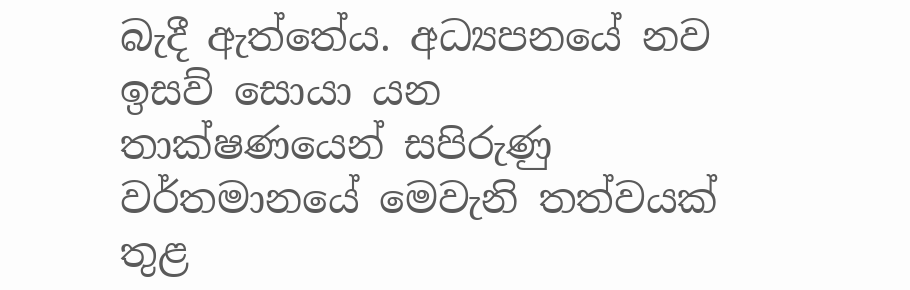බැදී ඇත්තේය. අධ්‍යපනයේ නව ඉසව් සොයා යන තාක්ෂණයෙන් සපිරුණු වර්තමානයේ මෙවැනි තත්වයක් තුළ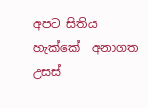අපට සිතිය හැක්කේ  අනාගත උසස්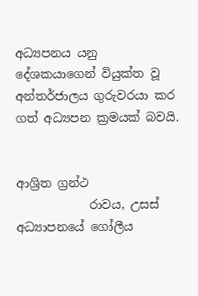අධ්‍යපනය යනු  දේශකයාගෙන් වියුක්ත වූ  අන්තර්ජාලය ගුරුවරයා කර ගත් අධ්‍යපන ක්‍රමයක් බවයි.


ආශ්‍රිත ග්‍රන්ථ
            රාවය, උසස් අධ්‍යාපනයේ ගෝලීය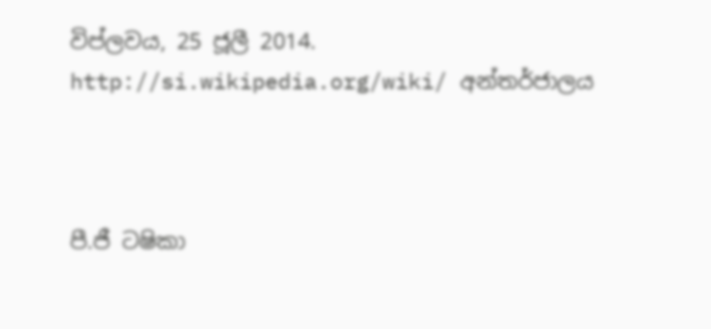විප්ලවය, 25 ජූලී 2014.
http://si.wikipedia.org/wiki/ අන්තර්ජාලය



පී.ජී ටෂිකා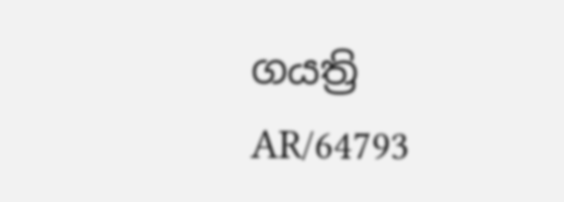ගයත්‍රි
AR/64793